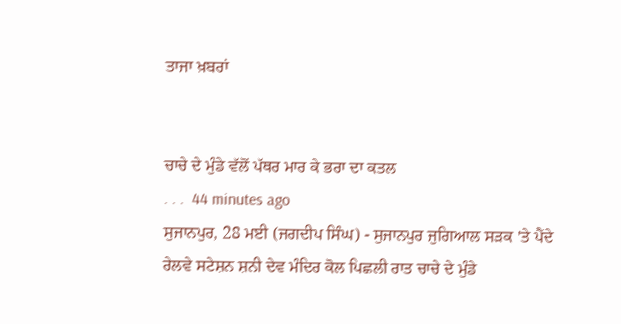ਤਾਜਾ ਖ਼ਬਰਾਂ


ਚਾਚੇ ਦੇ ਮੁੰਡੇ ਵੱਲੋਂ ਪੱਥਰ ਮਾਰ ਕੇ ਭਰਾ ਦਾ ਕਤਲ
. . .  44 minutes ago
ਸੁਜਾਨਪੁਰ, 28 ਮਈ (ਜਗਦੀਪ ਸਿੰਘ) - ਸੁਜਾਨਪੁਰ ਜੁਗਿਆਲ ਸੜਕ 'ਤੇ ਪੈਂਦੇ ਰੇਲਵੇ ਸਟੇਸ਼ਨ ਸ਼ਨੀ ਦੇਵ ਮੰਦਿਰ ਕੋਲ ਪਿਛਲੀ ਰਾਤ ਚਾਚੇ ਦੇ ਮੁੰਡੇ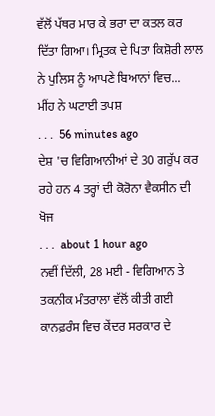ਵੱਲੋਂ ਪੱਥਰ ਮਾਰ ਕੇ ਭਰਾ ਦਾ ਕਤਲ ਕਰ ਦਿੱਤਾ ਗਿਆ। ਮ੍ਰਿਤਕ ਦੇ ਪਿਤਾ ਕਿਸ਼ੋਰੀ ਲਾਲ ਨੇ ਪੁਲਿਸ ਨੂੰ ਆਪਣੇ ਬਿਆਨਾਂ ਵਿਚ...
ਮੀਂਹ ਨੇ ਘਟਾਈ ਤਪਸ਼
. . .  56 minutes ago
ਦੇਸ਼ 'ਚ ਵਿਗਿਆਨੀਆਂ ਦੇ 30 ਗਰੁੱਪ ਕਰ ਰਹੇ ਹਨ 4 ਤਰ੍ਹਾਂ ਦੀ ਕੋਰੋਨਾ ਵੈਕਸੀਨ ਦੀ ਖੋਜ
. . .  about 1 hour ago
ਨਵੀਂ ਦਿੱਲੀ, 28 ਮਈ - ਵਿਗਿਆਨ ਤੇ ਤਕਨੀਕ ਮੰਤਰਾਲਾ ਵੱਲੋਂ ਕੀਤੀ ਗਈ ਕਾਨਫ਼ਰੰਸ ਵਿਚ ਕੇਂਦਰ ਸਰਕਾਰ ਦੇ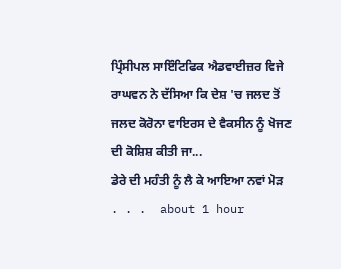ਪ੍ਰਿੰਸੀਪਲ ਸਾਇੰਟਿਫਿਕ ਐਡਵਾਈਜ਼ਰ ਵਿਜੇ ਰਾਘਵਨ ਨੇ ਦੱਸਿਆ ਕਿ ਦੇਸ਼ 'ਚ ਜਲਦ ਤੋਂ ਜਲਦ ਕੋਰੋਨਾ ਵਾਇਰਸ ਦੇ ਵੈਕਸੀਨ ਨੂੰ ਖੋਜਣ ਦੀ ਕੋਸ਼ਿਸ਼ ਕੀਤੀ ਜਾ...
ਡੇਰੇ ਦੀ ਮਹੰਤੀ ਨੂੰ ਲੈ ਕੇ ਆਇਆ ਨਵਾਂ ਮੋੜ
. . .  about 1 hour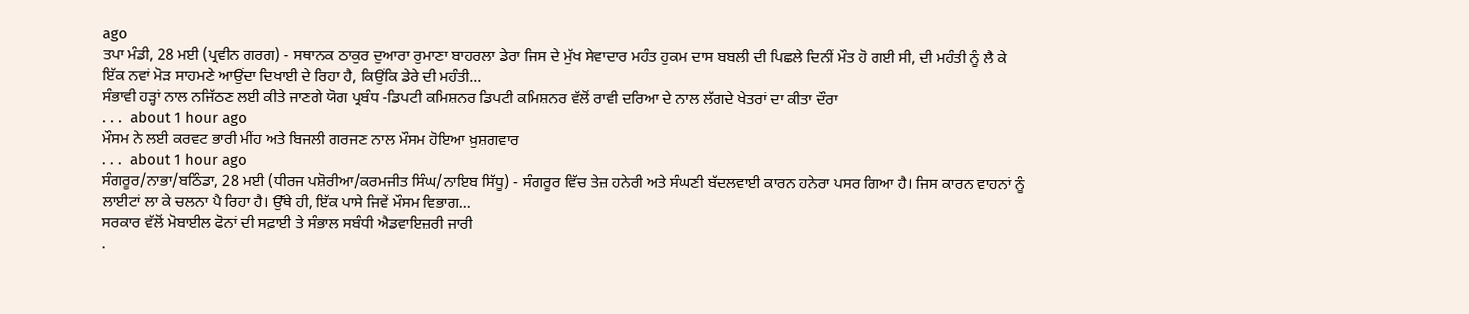ago
ਤਪਾ ਮੰਡੀ, 28 ਮਈ (ਪ੍ਰਵੀਨ ਗਰਗ) - ਸਥਾਨਕ ਠਾਕੁਰ ਦੁਆਰਾ ਰੁਮਾਣਾ ਬਾਹਰਲਾ ਡੇਰਾ ਜਿਸ ਦੇ ਮੁੱਖ ਸੇਵਾਦਾਰ ਮਹੰਤ ਹੁਕਮ ਦਾਸ ਬਬਲੀ ਦੀ ਪਿਛਲੇ ਦਿਨੀਂ ਮੌਤ ਹੋ ਗਈ ਸੀ, ਦੀ ਮਹੰਤੀ ਨੂੰ ਲੈ ਕੇ ਇੱਕ ਨਵਾਂ ਮੋੜ ਸਾਹਮਣੇ ਆਉਂਦਾ ਦਿਖਾਈ ਦੇ ਰਿਹਾ ਹੈ, ਕਿਉਂਕਿ ਡੇਰੇ ਦੀ ਮਹੰਤੀ...
ਸੰਭਾਵੀ ਹੜ੍ਹਾਂ ਨਾਲ ਨਜਿੱਠਣ ਲਈ ਕੀਤੇ ਜਾਣਗੇ ਯੋਗ ਪ੍ਰਬੰਧ -ਡਿਪਟੀ ਕਮਿਸ਼ਨਰ ਡਿਪਟੀ ਕਮਿਸ਼ਨਰ ਵੱਲੋਂ ਰਾਵੀ ਦਰਿਆ ਦੇ ਨਾਲ ਲੱਗਦੇ ਖੇਤਰਾਂ ਦਾ ਕੀਤਾ ਦੌਰਾ
. . .  about 1 hour ago
ਮੌਸਮ ਨੇ ਲਈ ਕਰਵਟ ਭਾਰੀ ਮੀਂਹ ਅਤੇ ਬਿਜਲੀ ਗਰਜਣ ਨਾਲ ਮੌਸਮ ਹੋਇਆ ਖ਼ੁਸ਼ਗਵਾਰ
. . .  about 1 hour ago
ਸੰਗਰੂਰ/ਨਾਭਾ/ਬਠਿੰਡਾ, 28 ਮਈ (ਧੀਰਜ ਪਸ਼ੋਰੀਆ/ਕਰਮਜੀਤ ਸਿੰਘ/ਨਾਇਬ ਸਿੱਧੂ) - ਸੰਗਰੂਰ ਵਿੱਚ ਤੇਜ਼ ਹਨੇਰੀ ਅਤੇ ਸੰਘਣੀ ਬੱਦਲਵਾਈ ਕਾਰਨ ਹਨੇਰਾ ਪਸਰ ਗਿਆ ਹੈ। ਜਿਸ ਕਾਰਨ ਵਾਹਨਾਂ ਨੂੰ ਲਾਈਟਾਂ ਲਾ ਕੇ ਚਲਨਾ ਪੈ ਰਿਹਾ ਹੈ। ਉੱਥੇ ਹੀ, ਇੱਕ ਪਾਸੇ ਜਿਵੇਂ ਮੌਸਮ ਵਿਭਾਗ...
ਸਰਕਾਰ ਵੱਲੋਂ ਮੋਬਾਈਲ ਫੋਨਾਂ ਦੀ ਸਫ਼ਾਈ ਤੇ ਸੰਭਾਲ ਸਬੰਧੀ ਐਡਵਾਇਜ਼ਰੀ ਜਾਰੀ
.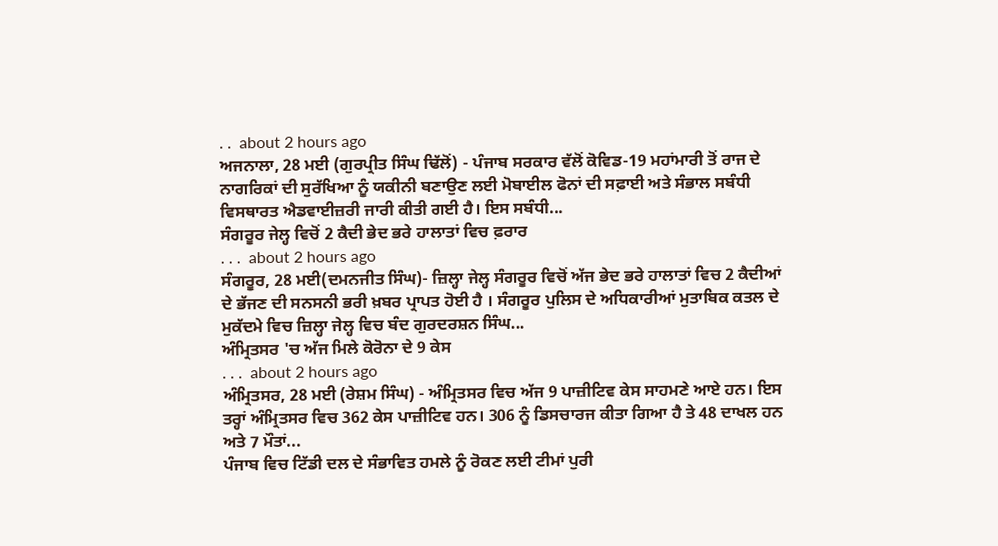. .  about 2 hours ago
ਅਜਨਾਲਾ, 28 ਮਈ (ਗੁਰਪ੍ਰੀਤ ਸਿੰਘ ਢਿੱਲੋਂ) - ਪੰਜਾਬ ਸਰਕਾਰ ਵੱਲੋਂ ਕੋਵਿਡ-19 ਮਹਾਂਮਾਰੀ ਤੋਂ ਰਾਜ ਦੇ ਨਾਗਰਿਕਾਂ ਦੀ ਸੁਰੱਖਿਆ ਨੂੰ ਯਕੀਨੀ ਬਣਾਉਣ ਲਈ ਮੋਬਾਈਲ ਫੋਨਾਂ ਦੀ ਸਫ਼ਾਈ ਅਤੇ ਸੰਭਾਲ ਸਬੰਧੀ ਵਿਸਥਾਰਤ ਐਡਵਾਈਜ਼ਰੀ ਜਾਰੀ ਕੀਤੀ ਗਈ ਹੈ। ਇਸ ਸਬੰਧੀ...
ਸੰਗਰੂਰ ਜੇਲ੍ਹ ਵਿਚੋਂ 2 ਕੈਦੀ ਭੇਦ ਭਰੇ ਹਾਲਾਤਾਂ ਵਿਚ ਫ਼ਰਾਰ
. . .  about 2 hours ago
ਸੰਗਰੂਰ, 28 ਮਈ(ਦਮਨਜੀਤ ਸਿੰਘ)- ਜ਼ਿਲ੍ਹਾ ਜੇਲ੍ਹ ਸੰਗਰੂਰ ਵਿਚੋਂ ਅੱਜ ਭੇਦ ਭਰੇ ਹਾਲਾਤਾਂ ਵਿਚ 2 ਕੈਦੀਆਂ ਦੇ ਭੱਜਣ ਦੀ ਸਨਸਨੀ ਭਰੀ ਖ਼ਬਰ ਪ੍ਰਾਪਤ ਹੋਈ ਹੈ । ਸੰਗਰੂਰ ਪੁਲਿਸ ਦੇ ਅਧਿਕਾਰੀਆਂ ਮੁਤਾਬਿਕ ਕਤਲ ਦੇ ਮੁਕੱਦਮੇ ਵਿਚ ਜ਼ਿਲ੍ਹਾ ਜੇਲ੍ਹ ਵਿਚ ਬੰਦ ਗੁਰਦਰਸ਼ਨ ਸਿੰਘ...
ਅੰਮ੍ਰਿਤਸਰ 'ਚ ਅੱਜ ਮਿਲੇ ਕੋਰੋਨਾ ਦੇ 9 ਕੇਸ
. . .  about 2 hours ago
ਅੰਮ੍ਰਿਤਸਰ, 28 ਮਈ (ਰੇਸ਼ਮ ਸਿੰਘ) - ਅੰਮ੍ਰਿਤਸਰ ਵਿਚ ਅੱਜ 9 ਪਾਜ਼ੀਟਿਵ ਕੇਸ ਸਾਹਮਣੇ ਆਏ ਹਨ। ਇਸ ਤਰ੍ਹਾਂ ਅੰਮ੍ਰਿਤਸਰ ਵਿਚ 362 ਕੇਸ ਪਾਜ਼ੀਟਿਵ ਹਨ। 306 ਨੂੰ ਡਿਸਚਾਰਜ ਕੀਤਾ ਗਿਆ ਹੈ ਤੇ 48 ਦਾਖਲ ਹਨ ਅਤੇ 7 ਮੌਤਾਂ...
ਪੰਜਾਬ ਵਿਚ ਟਿੱਡੀ ਦਲ ਦੇ ਸੰਭਾਵਿਤ ਹਮਲੇ ਨੂੰ ਰੋਕਣ ਲਈ ਟੀਮਾਂ ਪੁਰੀ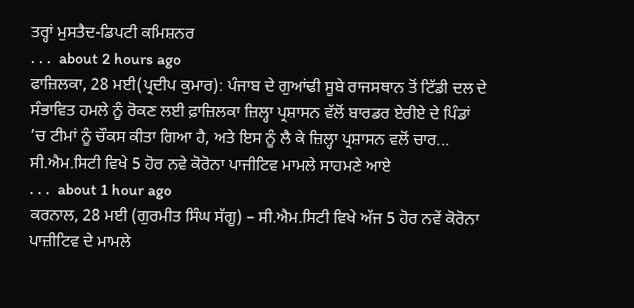ਤਰ੍ਹਾਂ ਮੁਸਤੈਦ-ਡਿਪਟੀ ਕਮਿਸ਼ਨਰ
. . .  about 2 hours ago
ਫਾਜ਼ਿਲਕਾ, 28 ਮਈ(ਪ੍ਰਦੀਪ ਕੁਮਾਰ): ਪੰਜਾਬ ਦੇ ਗੁਆਂਢੀ ਸੂਬੇ ਰਾਜਸਥਾਨ ਤੋਂ ਟਿੱਡੀ ਦਲ ਦੇ ਸੰਭਾਵਿਤ ਹਮਲੇ ਨੂੰ ਰੋਕਣ ਲਈ ਫ਼ਾਜ਼ਿਲਕਾ ਜ਼ਿਲ੍ਹਾ ਪ੍ਰਸ਼ਾਸਨ ਵੱਲੋਂ ਬਾਰਡਰ ਏਰੀਏ ਦੇ ਪਿੰਡਾਂ ’ਚ ਟੀਮਾਂ ਨੂੰ ਚੌਕਸ ਕੀਤਾ ਗਿਆ ਹੈ, ਅਤੇ ਇਸ ਨੂੰ ਲੈ ਕੇ ਜ਼ਿਲ੍ਹਾ ਪ੍ਰਸ਼ਾਸਨ ਵਲੋਂ ਚਾਰ...
ਸੀ.ਐਮ.ਸਿਟੀ ਵਿਖੇ 5 ਹੋਰ ਨਵੇ ਕੋਰੋਨਾ ਪਾਜੀਟਿਵ ਮਾਮਲੇ ਸਾਹਮਣੇ ਆਏ
. . .  about 1 hour ago
ਕਰਨਾਲ, 28 ਮਈ (ਗੁਰਮੀਤ ਸਿੰਘ ਸੱਗੂ) – ਸੀ.ਐਮ.ਸਿਟੀ ਵਿਖੇ ਅੱਜ 5 ਹੋਰ ਨਵੇਂ ਕੋਰੋਨਾ ਪਾਜ਼ੀਟਿਵ ਦੇ ਮਾਮਲੇ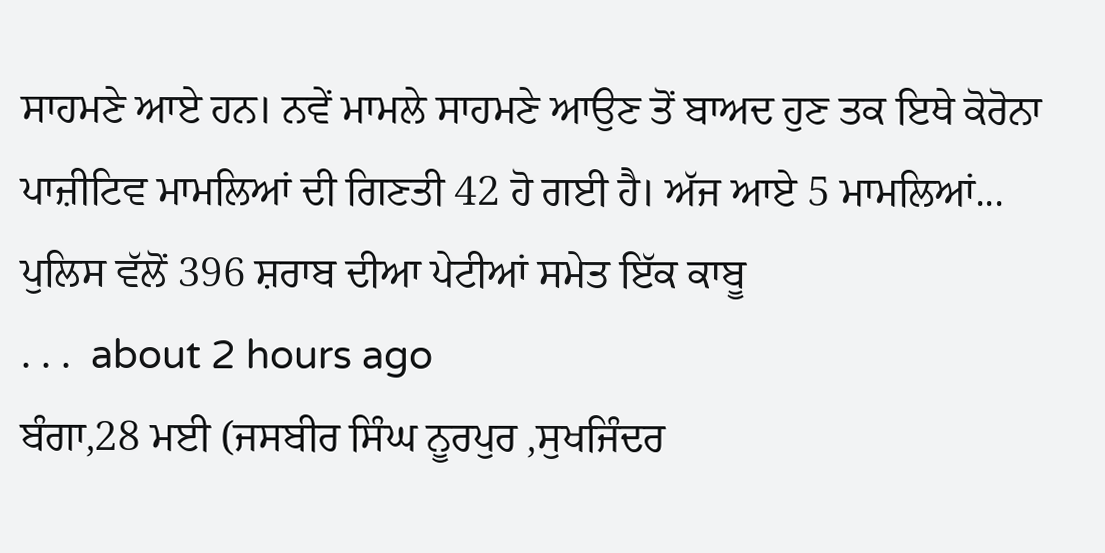ਸਾਹਮਣੇ ਆਏ ਹਨ। ਨਵੇਂ ਮਾਮਲੇ ਸਾਹਮਣੇ ਆਉਣ ਤੋਂ ਬਾਅਦ ਹੁਣ ਤਕ ਇਥੇ ਕੋਰੋਨਾ ਪਾਜ਼ੀਟਿਵ ਮਾਮਲਿਆਂ ਦੀ ਗਿਣਤੀ 42 ਹੋ ਗਈ ਹੈ। ਅੱਜ ਆਏ 5 ਮਾਮਲਿਆਂ...
ਪੁਲਿਸ ਵੱਲੋਂ 396 ਸ਼ਰਾਬ ਦੀਆ ਪੇਟੀਆਂ ਸਮੇਤ ਇੱਕ ਕਾਬੂ
. . .  about 2 hours ago
ਬੰਗਾ,28 ਮਈ (ਜਸਬੀਰ ਸਿੰਘ ਨੂਰਪੁਰ ,ਸੁਖਜਿੰਦਰ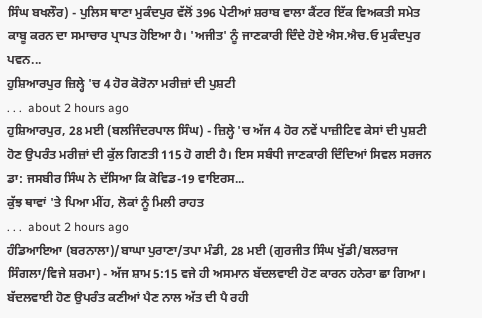ਸਿੰਘ ਬਖਲੌਰ) - ਪੁਲਿਸ ਥਾਣਾ ਮੁਕੰਦਪੁਰ ਵੱਲੋਂ 396 ਪੇਟੀਆਂ ਸ਼ਰਾਬ ਵਾਲਾ ਕੈਂਟਰ ਇੱਕ ਵਿਅਕਤੀ ਸਮੇਤ ਕਾਬੂ ਕਰਨ ਦਾ ਸਮਾਚਾਰ ਪ੍ਰਾਪਤ ਹੋਇਆ ਹੈ। 'ਅਜੀਤ' ਨੂੰ ਜਾਣਕਾਰੀ ਦਿੰਦੇ ਹੋਏ ਐਸ.ਐਚ.ਓ ਮੁਕੰਦਪੁਰ ਪਵਨ...
ਹੁਸ਼ਿਆਰਪੁਰ ਜ਼ਿਲ੍ਹੇ 'ਚ 4 ਹੋਰ ਕੋਰੋਨਾ ਮਰੀਜ਼ਾਂ ਦੀ ਪੁਸ਼ਟੀ
. . .  about 2 hours ago
ਹੁਸ਼ਿਆਰਪੁਰ, 28 ਮਈ (ਬਲਜਿੰਦਰਪਾਲ ਸਿੰਘ) - ਜ਼ਿਲ੍ਹੇ 'ਚ ਅੱਜ 4 ਹੋਰ ਨਵੇਂ ਪਾਜ਼ੀਟਿਵ ਕੇਸਾਂ ਦੀ ਪੁਸ਼ਟੀ ਹੋਣ ਉਪਰੰਤ ਮਰੀਜ਼ਾਂ ਦੀ ਕੁੱਲ ਗਿਣਤੀ 115 ਹੋ ਗਈ ਹੈ। ਇਸ ਸਬੰਧੀ ਜਾਣਕਾਰੀ ਦਿੰਦਿਆਂ ਸਿਵਲ ਸਰਜਨ ਡਾ: ਜਸਬੀਰ ਸਿੰਘ ਨੇ ਦੱਸਿਆ ਕਿ ਕੋਵਿਡ-19 ਵਾਇਰਸ...
ਕੁੱਝ ਥਾਵਾਂ 'ਤੇ ਪਿਆ ਮੀਂਹ, ਲੋਕਾਂ ਨੂੰ ਮਿਲੀ ਰਾਹਤ
. . .  about 2 hours ago
ਹੰਡਿਆਇਆ (ਬਰਨਾਲਾ)/ਬਾਘਾ ਪੁਰਾਣਾ/ਤਪਾ ਮੰਡੀ, 28 ਮਈ (ਗੁਰਜੀਤ ਸਿੰਘ ਖੁੱਡੀ/ਬਲਰਾਜ ਸਿੰਗਲਾ/ਵਿਜੇ ਸ਼ਰਮਾ) - ਅੱਜ ਸ਼ਾਮ 5:15 ਵਜੇ ਹੀ ਅਸਮਾਨ ਬੱਦਲਵਾਈ ਹੋਣ ਕਾਰਨ ਹਨੇਰਾ ਛਾ ਗਿਆ। ਬੱਦਲਵਾਈ ਹੋਣ ਉਪਰੰਤ ਕਣੀਆਂ ਪੈਣ ਨਾਲ ਅੱਤ ਦੀ ਪੈ ਰਹੀ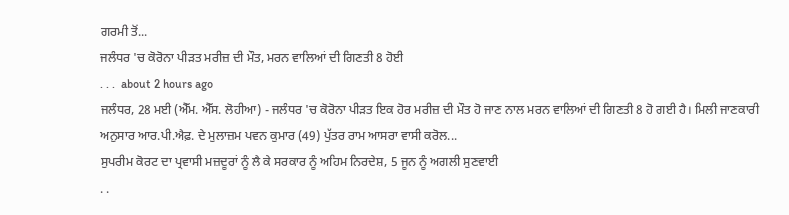ਗਰਮੀ ਤੋਂ...
ਜਲੰਧਰ 'ਚ ਕੋਰੋਨਾ ਪੀੜਤ ਮਰੀਜ਼ ਦੀ ਮੌਤ, ਮਰਨ ਵਾਲਿਆਂ ਦੀ ਗਿਣਤੀ 8 ਹੋਈ
. . .  about 2 hours ago
ਜਲੰਧਰ, 28 ਮਈ (ਐੱਮ. ਐੱਸ. ਲੋਹੀਆ) - ਜਲੰਧਰ 'ਚ ਕੋਰੋਨਾ ਪੀੜਤ ਇਕ ਹੋਰ ਮਰੀਜ਼ ਦੀ ਮੌਤ ਹੋ ਜਾਣ ਨਾਲ ਮਰਨ ਵਾਲਿਆਂ ਦੀ ਗਿਣਤੀ 8 ਹੋ ਗਈ ਹੈ। ਮਿਲੀ ਜਾਣਕਾਰੀ ਅਨੁਸਾਰ ਆਰ.ਪੀ.ਐਫ਼. ਦੇ ਮੁਲਾਜ਼ਮ ਪਵਨ ਕੁਮਾਰ (49) ਪੁੱਤਰ ਰਾਮ ਆਸਰਾ ਵਾਸੀ ਕਰੋਲ...
ਸੁਪਰੀਮ ਕੋਰਟ ਦਾ ਪ੍ਰਵਾਸੀ ਮਜ਼ਦੂਰਾਂ ਨੂੰ ਲੈ ਕੇ ਸਰਕਾਰ ਨੂੰ ਅਹਿਮ ਨਿਰਦੇਸ਼, 5 ਜੂਨ ਨੂੰ ਅਗਲੀ ਸੁਣਵਾਈ
. .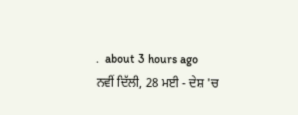.  about 3 hours ago
ਨਵੀਂ ਦਿੱਲੀ, 28 ਮਈ - ਦੇਸ਼ 'ਚ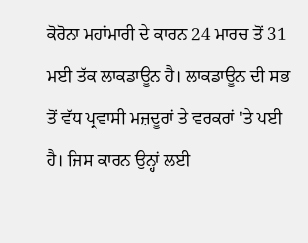ਕੋਰੋਨਾ ਮਹਾਂਮਾਰੀ ਦੇ ਕਾਰਨ 24 ਮਾਰਚ ਤੋਂ 31 ਮਈ ਤੱਕ ਲਾਕਡਾਊਨ ਹੈ। ਲਾਕਡਾਊਨ ਦੀ ਸਭ ਤੋਂ ਵੱਧ ਪ੍ਰਵਾਸੀ ਮਜ਼ਦੂਰਾਂ ਤੇ ਵਰਕਰਾਂ 'ਤੇ ਪਈ ਹੈ। ਜਿਸ ਕਾਰਨ ਉਨ੍ਹਾਂ ਲਈ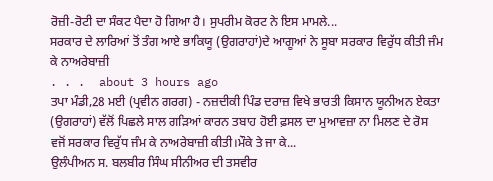ਰੋਜ਼ੀ-ਰੋਟੀ ਦਾ ਸੰਕਟ ਪੈਦਾ ਹੋ ਗਿਆ ਹੈ। ਸੁਪਰੀਮ ਕੋਰਟ ਨੇ ਇਸ ਮਾਮਲੇ...
ਸਰਕਾਰ ਦੇ ਲਾਰਿਆਂ ਤੋਂ ਤੰਗ ਆਏ ਭਾਕਿਯੂ (ਉਗਰਾਹਾਂ)ਦੇ ਆਗੂਆਂ ਨੇ ਸੂਬਾ ਸਰਕਾਰ ਵਿਰੁੱਧ ਕੀਤੀ ਜੰਮ ਕੇ ਨਾਅਰੇਬਾਜ਼ੀ
. . .  about 3 hours ago
ਤਪਾ ਮੰਡੀ,28 ਮਈ (ਪ੍ਰਵੀਨ ਗਰਗ) - ਨਜ਼ਦੀਕੀ ਪਿੰਡ ਦਰਾਜ਼ ਵਿਖੇ ਭਾਰਤੀ ਕਿਸਾਨ ਯੂਨੀਅਨ ਏਕਤਾ (ਉਗਰਾਹਾਂ) ਵੱਲੋਂ ਪਿਛਲੇ ਸਾਲ ਗੜਿਆਂ ਕਾਰਨ ਤਬਾਹ ਹੋਈ ਫ਼ਸਲ ਦਾ ਮੁਆਵਜ਼ਾ ਨਾ ਮਿਲਣ ਦੇ ਰੋਸ ਵਜੋਂ ਸਰਕਾਰ ਵਿਰੁੱਧ ਜੰਮ ਕੇ ਨਾਅਰੇਬਾਜ਼ੀ ਕੀਤੀ।ਮੌਕੇ ਤੇ ਜਾ ਕੇ...
ਉਲੰਪੀਅਨ ਸ. ਬਲਬੀਰ ਸਿੰਘ ਸੀਨੀਅਰ ਦੀ ਤਸਵੀਰ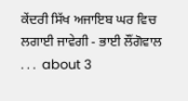ਕੇਂਦਰੀ ਸਿੱਖ ਅਜਾਇਬ ਘਰ ਵਿਚ ਲਗਾਈ ਜਾਵੇਗੀ - ਭਾਈ ਲੌਂਗੋਵਾਲ
. . .  about 3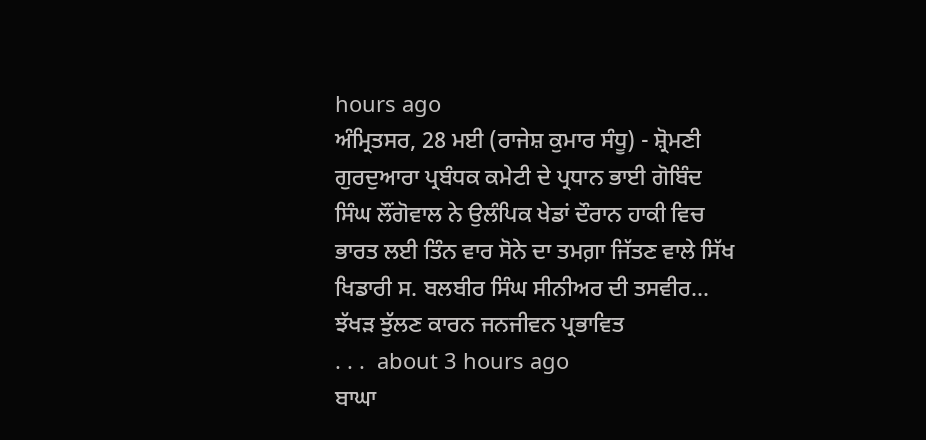hours ago
ਅੰਮ੍ਰਿਤਸਰ, 28 ਮਈ (ਰਾਜੇਸ਼ ਕੁਮਾਰ ਸੰਧੂ) - ਸ਼੍ਰੋਮਣੀ ਗੁਰਦੁਆਰਾ ਪ੍ਰਬੰਧਕ ਕਮੇਟੀ ਦੇ ਪ੍ਰਧਾਨ ਭਾਈ ਗੋਬਿੰਦ ਸਿੰਘ ਲੌਂਗੋਵਾਲ ਨੇ ਉਲੰਪਿਕ ਖੇਡਾਂ ਦੌਰਾਨ ਹਾਕੀ ਵਿਚ ਭਾਰਤ ਲਈ ਤਿੰਨ ਵਾਰ ਸੋਨੇ ਦਾ ਤਮਗ਼ਾ ਜਿੱਤਣ ਵਾਲੇ ਸਿੱਖ ਖਿਡਾਰੀ ਸ. ਬਲਬੀਰ ਸਿੰਘ ਸੀਨੀਅਰ ਦੀ ਤਸਵੀਰ...
ਝੱਖੜ ਝੁੱਲਣ ਕਾਰਨ ਜਨਜੀਵਨ ਪ੍ਰਭਾਵਿਤ
. . .  about 3 hours ago
ਬਾਘਾ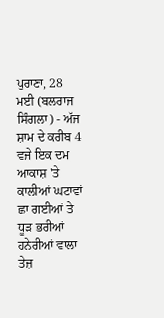ਪੁਰਾਣਾ, 28 ਮਈ (ਬਲਰਾਜ ਸਿੰਗਲਾ) - ਅੱਜ ਸ਼ਾਮ ਦੇ ਕਰੀਬ 4 ਵਜੇ ਇਕ ਦਮ ਆਕਾਸ਼ 'ਤੇ ਕਾਲੀਆਂ ਘਟਾਵਾਂ ਛਾ ਗਈਆਂ ਤੇ ਧੂੜ ਭਰੀਆਂ ਹਨੇਰੀਆਂ ਵਾਲਾ ਤੇਜ਼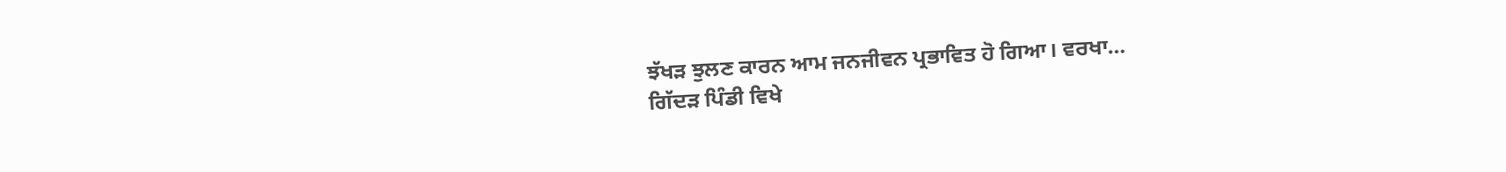ਝੱਖੜ ਝੁਲਣ ਕਾਰਨ ਆਮ ਜਨਜੀਵਨ ਪ੍ਰਭਾਵਿਤ ਹੋ ਗਿਆ। ਵਰਖਾ...
ਗਿੱਦੜ ਪਿੰਡੀ ਵਿਖੇ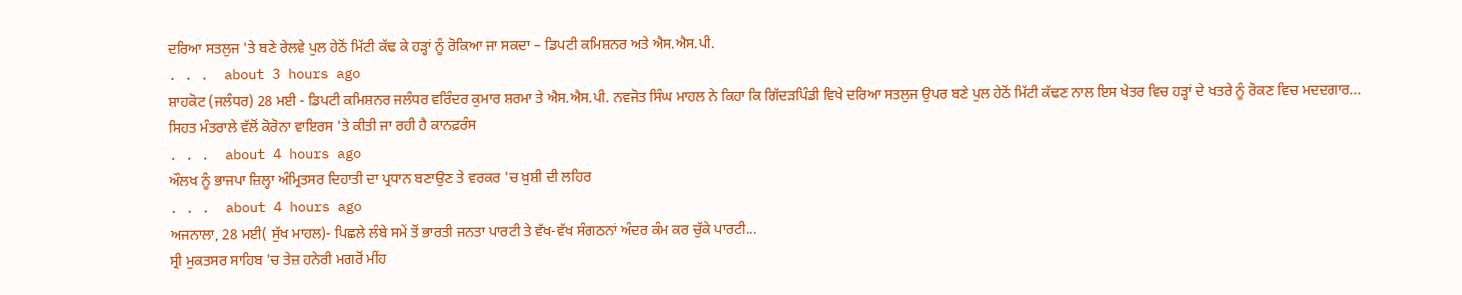ਦਰਿਆ ਸਤਲੁਜ 'ਤੇ ਬਣੇ ਰੇਲਵੇ ਪੁਲ ਹੇਠੋਂ ਮਿੱਟੀ ਕੱਢ ਕੇ ਹੜ੍ਹਾਂ ਨੂੰ ਰੋਕਿਆ ਜਾ ਸਕਦਾ – ਡਿਪਟੀ ਕਮਿਸ਼ਨਰ ਅਤੇ ਐਸ.ਐਸ.ਪੀ.
. . .  about 3 hours ago
ਸ਼ਾਹਕੋਟ (ਜਲੰਧਰ) 28 ਮਈ - ਡਿਪਟੀ ਕਮਿਸ਼ਨਰ ਜਲੰਧਰ ਵਰਿੰਦਰ ਕੁਮਾਰ ਸ਼ਰਮਾ ਤੇ ਐਸ.ਐਸ.ਪੀ. ਨਵਜੋਤ ਸਿੰਘ ਮਾਹਲ ਨੇ ਕਿਹਾ ਕਿ ਗਿੱਦੜਪਿੰਡੀ ਵਿਖੇ ਦਰਿਆ ਸਤਲੁਜ ਉਪਰ ਬਣੇ ਪੁਲ ਹੇਠੋਂ ਮਿੱਟੀ ਕੱਢਣ ਨਾਲ ਇਸ ਖੇਤਰ ਵਿਚ ਹੜ੍ਹਾਂ ਦੇ ਖਤਰੇ ਨੂੰ ਰੋਕਣ ਵਿਚ ਮਦਦਗਾਰ...
ਸਿਹਤ ਮੰਤਰਾਲੇ ਵੱਲੋਂ ਕੋਰੋਨਾ ਵਾਇਰਸ 'ਤੇ ਕੀਤੀ ਜਾ ਰਹੀ ਹੈ ਕਾਨਫ਼ਰੰਸ
. . .  about 4 hours ago
ਔਲਖ ਨੂੰ ਭਾਜਪਾ ਜ਼ਿਲ੍ਹਾ ਅੰਮ੍ਰਿਤਸਰ ਦਿਹਾਤੀ ਦਾ ਪ੍ਰਧਾਨ ਬਣਾਉਣ ਤੇ ਵਰਕਰ 'ਚ ਖ਼ੁਸ਼ੀ ਦੀ ਲਹਿਰ
. . .  about 4 hours ago
ਅਜਨਾਲਾ, 28 ਮਈ( ਸੁੱਖ ਮਾਹਲ)- ਪਿਛਲੇ ਲੰਬੇ ਸਮੇਂ ਤੋਂ ਭਾਰਤੀ ਜਨਤਾ ਪਾਰਟੀ ਤੇ ਵੱਖ-ਵੱਖ ਸੰਗਠਨਾਂ ਅੰਦਰ ਕੰਮ ਕਰ ਚੁੱਕੇ ਪਾਰਟੀ...
ਸ੍ਰੀ ਮੁਕਤਸਰ ਸਾਹਿਬ 'ਚ ਤੇਜ਼ ਹਨੇਰੀ ਮਗਰੋਂ ਮੀਂਹ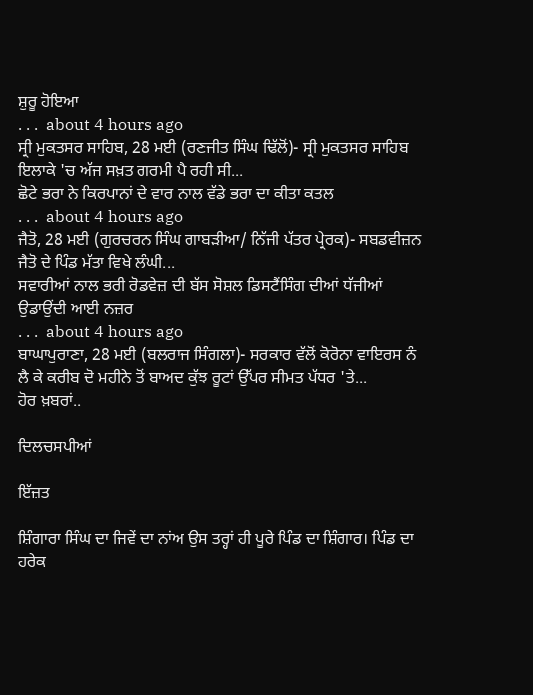ਸ਼ੁਰੂ ਹੋਇਆ
. . .  about 4 hours ago
ਸ੍ਰੀ ਮੁਕਤਸਰ ਸਾਹਿਬ, 28 ਮਈ (ਰਣਜੀਤ ਸਿੰਘ ਢਿੱਲੋਂ)- ਸ੍ਰੀ ਮੁਕਤਸਰ ਸਾਹਿਬ ਇਲਾਕੇ 'ਚ ਅੱਜ ਸਖ਼ਤ ਗਰਮੀ ਪੈ ਰਹੀ ਸੀ...
ਛੋਟੇ ਭਰਾ ਨੇ ਕਿਰਪਾਨਾਂ ਦੇ ਵਾਰ ਨਾਲ ਵੱਡੇ ਭਰਾ ਦਾ ਕੀਤਾ ਕਤਲ
. . .  about 4 hours ago
ਜੈਤੋ, 28 ਮਈ (ਗੁਰਚਰਨ ਸਿੰਘ ਗਾਬੜੀਆ/ ਨਿੱਜੀ ਪੱਤਰ ਪ੍ਰੇਰਕ)- ਸਬਡਵੀਜ਼ਨ ਜੈਤੋ ਦੇ ਪਿੰਡ ਮੱਤਾ ਵਿਖੇ ਲੰਘੀ...
ਸਵਾਰੀਆਂ ਨਾਲ ਭਰੀ ਰੋਡਵੇਜ਼ ਦੀ ਬੱਸ ਸੋਸ਼ਲ ਡਿਸਟੈਂਸਿੰਗ ਦੀਆਂ ਧੱਜੀਆਂ ਉਡਾਉਂਦੀ ਆਈ ਨਜ਼ਰ
. . .  about 4 hours ago
ਬਾਘਾਪੁਰਾਣਾ, 28 ਮਈ (ਬਲਰਾਜ ਸਿੰਗਲਾ)- ਸਰਕਾਰ ਵੱਲੋਂ ਕੋਰੋਨਾ ਵਾਇਰਸ ਨੰ ਲੈ ਕੇ ਕਰੀਬ ਦੋ ਮਹੀਨੇ ਤੋਂ ਬਾਅਦ ਕੁੱਝ ਰੂਟਾਂ ਉੱਪਰ ਸੀਮਤ ਪੱਧਰ 'ਤੇ...
ਹੋਰ ਖ਼ਬਰਾਂ..

ਦਿਲਚਸਪੀਆਂ

ਇੱਜ਼ਤ

ਸ਼ਿੰਗਾਰਾ ਸਿੰਘ ਦਾ ਜਿਵੇਂ ਦਾ ਨਾਂਅ ਉਸ ਤਰ੍ਹਾਂ ਹੀ ਪੂਰੇ ਪਿੰਡ ਦਾ ਸ਼ਿੰਗਾਰ। ਪਿੰਡ ਦਾ ਹਰੇਕ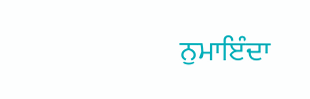ਨੁਮਾਇੰਦਾ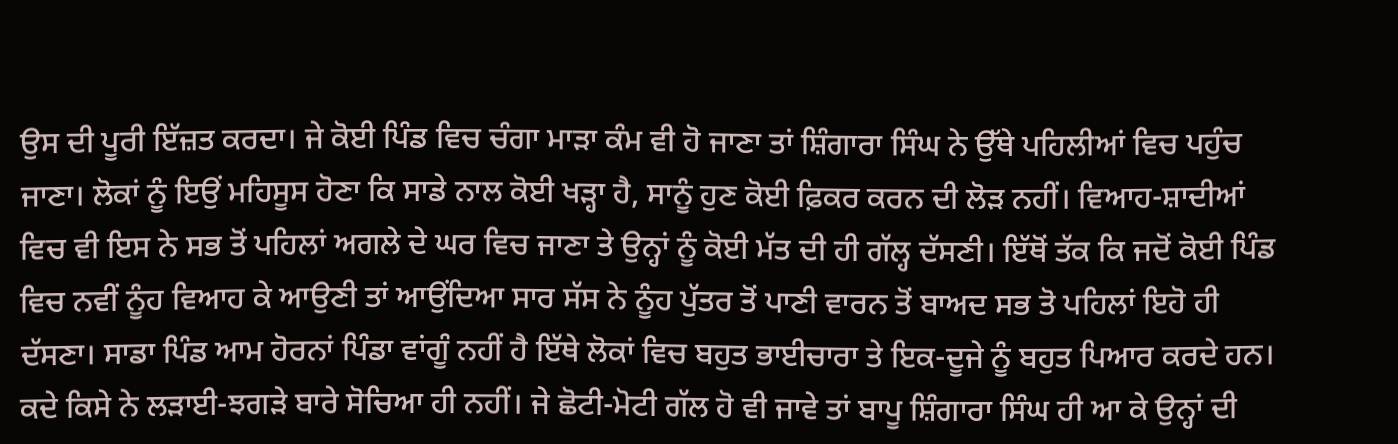ਉਸ ਦੀ ਪੂਰੀ ਇੱਜ਼ਤ ਕਰਦਾ। ਜੇ ਕੋਈ ਪਿੰਡ ਵਿਚ ਚੰਗਾ ਮਾੜਾ ਕੰਮ ਵੀ ਹੋ ਜਾਣਾ ਤਾਂ ਸ਼ਿੰਗਾਰਾ ਸਿੰਘ ਨੇ ਉੱਥੇ ਪਹਿਲੀਆਂ ਵਿਚ ਪਹੁੰਚ ਜਾਣਾ। ਲੋਕਾਂ ਨੂੰ ਇਉਂ ਮਹਿਸੂਸ ਹੋਣਾ ਕਿ ਸਾਡੇ ਨਾਲ ਕੋਈ ਖੜ੍ਹਾ ਹੈ, ਸਾਨੂੰ ਹੁਣ ਕੋਈ ਫ਼ਿਕਰ ਕਰਨ ਦੀ ਲੋੜ ਨਹੀਂ। ਵਿਆਹ-ਸ਼ਾਦੀਆਂ ਵਿਚ ਵੀ ਇਸ ਨੇ ਸਭ ਤੋਂ ਪਹਿਲਾਂ ਅਗਲੇ ਦੇ ਘਰ ਵਿਚ ਜਾਣਾ ਤੇ ਉਨ੍ਹਾਂ ਨੂੰ ਕੋਈ ਮੱਤ ਦੀ ਹੀ ਗੱਲ੍ਹ ਦੱਸਣੀ। ਇੱਥੋਂ ਤੱਕ ਕਿ ਜਦੋਂ ਕੋਈ ਪਿੰਡ ਵਿਚ ਨਵੀਂ ਨੂੰਹ ਵਿਆਹ ਕੇ ਆਉਣੀ ਤਾਂ ਆਉਂਦਿਆ ਸਾਰ ਸੱਸ ਨੇ ਨੂੰਹ ਪੁੱਤਰ ਤੋਂ ਪਾਣੀ ਵਾਰਨ ਤੋਂ ਬਾਅਦ ਸਭ ਤੋ ਪਹਿਲਾਂ ਇਹੋ ਹੀ ਦੱਸਣਾ। ਸਾਡਾ ਪਿੰਡ ਆਮ ਹੋਰਨਾਂ ਪਿੰਡਾ ਵਾਂਗੂੰ ਨਹੀਂ ਹੈ ਇੱਥੇ ਲੋਕਾਂ ਵਿਚ ਬਹੁਤ ਭਾਈਚਾਰਾ ਤੇ ਇਕ-ਦੂਜੇ ਨੂੰ ਬਹੁਤ ਪਿਆਰ ਕਰਦੇ ਹਨ। ਕਦੇ ਕਿਸੇ ਨੇ ਲੜਾਈ-ਝਗੜੇ ਬਾਰੇ ਸੋਚਿਆ ਹੀ ਨਹੀਂ। ਜੇ ਛੋਟੀ-ਮੋਟੀ ਗੱਲ ਹੋ ਵੀ ਜਾਵੇ ਤਾਂ ਬਾਪੂ ਸ਼ਿੰਗਾਰਾ ਸਿੰਘ ਹੀ ਆ ਕੇ ਉਨ੍ਹਾਂ ਦੀ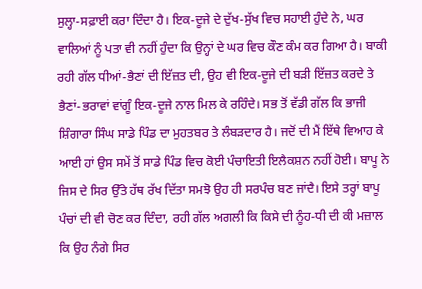ਸੁਲ੍ਹਾ-ਸਫ਼ਾਈ ਕਰਾ ਦਿੰਦਾ ਹੈ। ਇਕ-ਦੂਜੇ ਦੇ ਦੁੱਖ-ਸੁੱਖ ਵਿਚ ਸਹਾਈ ਹੁੰਦੇ ਨੇ, ਘਰ ਵਾਲਿਆਂ ਨੂੰ ਪਤਾ ਵੀ ਨਹੀਂ ਹੁੰਦਾ ਕਿ ਉਨ੍ਹਾਂ ਦੇ ਘਰ ਵਿਚ ਕੌਣ ਕੰਮ ਕਰ ਗਿਆ ਹੈ। ਬਾਕੀ ਰਹੀ ਗੱਲ ਧੀਆਂ-ਭੈਣਾਂ ਦੀ ਇੱਜ਼ਤ ਦੀ, ਉਹ ਵੀ ਇਕ-ਦੂਜੇ ਦੀ ਬੜੀ ਇੱਜ਼ਤ ਕਰਦੇ ਤੇ ਭੈਣਾਂ-ਭਰਾਵਾਂ ਵਾਂਗੂੰ ਇਕ-ਦੂਜੇ ਨਾਲ ਮਿਲ ਕੇ ਰਹਿੰਦੇ। ਸਭ ਤੋਂ ਵੱਡੀ ਗੱਲ ਕਿ ਭਾਜੀ ਸ਼ਿੰਗਾਰਾ ਸਿੰਘ ਸਾਡੇ ਪਿੰਡ ਦਾ ਮੁਹਤਬਰ ਤੇ ਲੰਬੜਦਾਰ ਹੈ। ਜਦੋਂ ਦੀ ਮੈਂ ਇੱਥੇ ਵਿਆਹ ਕੇ ਆਈ ਹਾਂ ਉਸ ਸਮੇਂ ਤੋਂ ਸਾਡੇ ਪਿੰਡ ਵਿਚ ਕੋਈ ਪੰਚਾਇਤੀ ਇਲੈਕਸ਼ਨ ਨਹੀਂ ਹੋਈ। ਬਾਪੂ ਨੇ ਜਿਸ ਦੇ ਸਿਰ ਉੱਤੇ ਹੱਥ ਰੱਖ ਦਿੱਤਾ ਸਮਝੋ ਉਹ ਹੀ ਸਰਪੰਚ ਬਣ ਜਾਂਦੈ। ਇਸੇ ਤਰ੍ਹਾਂ ਬਾਪੂ ਪੰਚਾਂ ਦੀ ਵੀ ਚੋਣ ਕਰ ਦਿੰਦਾ, ਰਹੀ ਗੱਲ ਅਗਲੀ ਕਿ ਕਿਸੇ ਦੀ ਨੂੰਹ-ਧੀ ਦੀ ਕੀ ਮਜ਼ਾਲ ਕਿ ਉਹ ਨੰਗੇ ਸਿਰ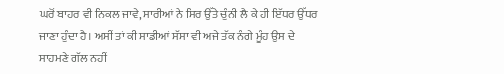ਘਰੋਂ ਬਾਹਰ ਵੀ ਨਿਕਲ ਜਾਵੇ, ਸਾਰੀਆਂ ਨੇ ਸਿਰ ਉੱਤੇ ਚੁੰਨੀ ਲੈ ਕੇ ਹੀ ਇੱਧਰ ਉੱਧਰ ਜਾਣਾ ਹੁੰਦਾ ਹੈ। ਅਸੀਂ ਤਾਂ ਕੀ ਸਾਡੀਆਂ ਸੱਸਾ ਵੀ ਅਜੇ ਤੱਕ ਨੰਗੇ ਮੂੰਹ ਉਸ ਦੇ ਸਾਹਮਣੇ ਗੱਲ ਨਹੀਂ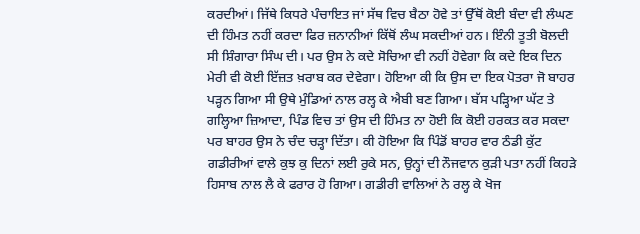ਕਰਦੀਆਂ। ਜਿੱਥੇ ਕਿਧਰੇ ਪੰਚਾਇਤ ਜਾਂ ਸੱਥ ਵਿਚ ਬੈਠਾ ਹੋਵੇ ਤਾਂ ਉੱਥੋਂ ਕੋਈ ਬੰਦਾ ਵੀ ਲੰਘਣ ਦੀ ਹਿੰਮਤ ਨਹੀਂ ਕਰਦਾ ਫਿਰ ਜ਼ਨਾਨੀਆਂ ਕਿੱਥੋਂ ਲੰਘ ਸਕਦੀਆਂ ਹਨ। ਇੰਨੀ ਤੂਤੀ ਬੋਲਦੀ ਸੀ ਸ਼ਿੰਗਾਰਾ ਸਿੰਘ ਦੀ। ਪਰ ਉਸ ਨੇ ਕਦੇ ਸੋਚਿਆ ਵੀ ਨਹੀਂ ਹੋਵੇਗਾ ਕਿ ਕਦੇ ਇਕ ਦਿਨ ਮੇਰੀ ਵੀ ਕੋਈ ਇੱਜ਼ਤ ਖ਼ਰਾਬ ਕਰ ਦੇਵੇਗਾ। ਹੋਇਆ ਕੀ ਕਿ ਉਸ ਦਾ ਇਕ ਪੋਤਰਾ ਜੋ ਬਾਹਰ ਪੜ੍ਹਨ ਗਿਆ ਸੀ ਉਥੇ ਮੁੰਡਿਆਂ ਨਾਲ ਰਲ੍ਹ ਕੇ ਐਬੀ ਬਣ ਗਿਆ। ਬੱਸ ਪੜ੍ਹਿਆ ਘੱਟ ਤੇ ਗਲ੍ਹਿਆ ਜ਼ਿਆਦਾ, ਪਿੰਡ ਵਿਚ ਤਾਂ ਉਸ ਦੀ ਹਿੰਮਤ ਨਾ ਹੋਈ ਕਿ ਕੋਈ ਹਰਕਤ ਕਰ ਸਕਦਾ ਪਰ ਬਾਹਰ ਉਸ ਨੇ ਚੰਦ ਚੜ੍ਹਾ ਦਿੱਤਾ। ਕੀ ਹੋਇਆ ਕਿ ਪਿੰਡੋਂ ਬਾਹਰ ਵਾਰ ਠੰਡੀ ਕੁੱਟ ਗਡੀਰੀਆਂ ਵਾਲੇ ਕੁਝ ਕੁ ਦਿਨਾਂ ਲਈ ਰੁਕੇ ਸਨ, ਉਨ੍ਹਾਂ ਦੀ ਨੌਜਵਾਨ ਕੁੜੀ ਪਤਾ ਨਹੀਂ ਕਿਹੜੇ ਹਿਸਾਬ ਨਾਲ ਲੈ ਕੇ ਫਰਾਰ ਹੋ ਗਿਆ। ਗਡੀਰੀ ਵਾਲਿਆਂ ਨੇ ਰਲ੍ਹ ਕੇ ਖੋਜ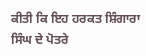ਕੀਤੀ ਕਿ ਇਹ ਹਰਕਤ ਸ਼ਿੰਗਾਰਾ ਸਿੰਘ ਦੇ ਪੋਤਰੇ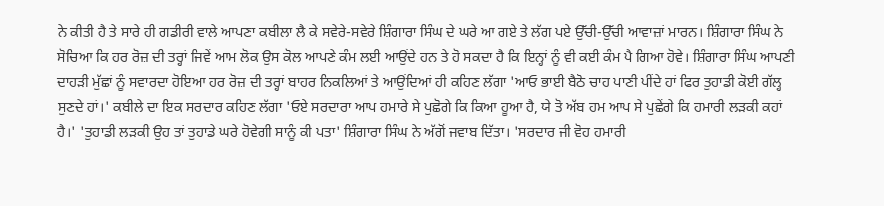ਨੇ ਕੀਤੀ ਹੈ ਤੇ ਸਾਰੇ ਹੀ ਗਡੀਰੀ ਵਾਲੇ ਆਪਣਾ ਕਬੀਲਾ ਲੈ ਕੇ ਸਵੇਰੇ-ਸਵੇਰੇ ਸ਼ਿੰਗਾਰਾ ਸਿੰਘ ਦੇ ਘਰੇ ਆ ਗਏ ਤੇ ਲੱਗ ਪਏ ਉੱਚੀ-ਉੱਚੀ ਆਵਾਜ਼ਾਂ ਮਾਰਨ। ਸ਼ਿੰਗਾਰਾ ਸਿੰਘ ਨੇ ਸੋਚਿਆ ਕਿ ਹਰ ਰੋਜ਼ ਦੀ ਤਰ੍ਹਾਂ ਜਿਵੇਂ ਆਮ ਲੋਕ ਉਸ ਕੋਲ ਆਪਣੇ ਕੰਮ ਲਈ ਆਉਂਦੇ ਹਨ ਤੇ ਹੋ ਸਕਦਾ ਹੈ ਕਿ ਇਨ੍ਹਾਂ ਨੂੰ ਵੀ ਕਈ ਕੰਮ ਪੈ ਗਿਆ ਹੋਵੇ। ਸ਼ਿੰਗਾਰਾ ਸਿੰਘ ਆਪਣੀ ਦਾਹੜੀ ਮੁੱਛਾਂ ਨੂੰ ਸਵਾਰਦਾ ਹੋਇਆ ਹਰ ਰੋਜ਼ ਦੀ ਤਰ੍ਹਾਂ ਬਾਹਰ ਨਿਕਲਿਆਂ ਤੇ ਆਉਂਦਿਆਂ ਹੀ ਕਹਿਣ ਲੱਗਾ 'ਆਓ ਭਾਈ ਬੈਠੋ ਚਾਹ ਪਾਣੀ ਪੀਂਦੇ ਹਾਂ ਫਿਰ ਤੁਹਾਡੀ ਕੋਈ ਗੱਲ੍ਹ ਸੁਣਦੇ ਹਾਂ।' ਕਬੀਲੇ ਦਾ ਇਕ ਸਰਦਾਰ ਕਹਿਣ ਲੱਗਾ 'ਓਏ ਸਰਦਾਰਾ ਆਪ ਹਮਾਰੇ ਸੇ ਪੁਛੋਗੇ ਕਿ ਕਿਆ ਹੂਆ ਹੈ, ਯੇ ਤੋ ਅੱਬ ਹਮ ਆਪ ਸੇ ਪੁਛੇਂਗੇ ਕਿ ਹਮਾਰੀ ਲੜਕੀ ਕਹਾਂ ਹੈ।' 'ਤੁਹਾਡੀ ਲੜਕੀ ਉਹ ਤਾਂ ਤੁਹਾਡੇ ਘਰੇ ਹੋਵੇਗੀ ਸਾਨੂੰ ਕੀ ਪਤਾ' ਸ਼ਿੰਗਾਰਾ ਸਿੰਘ ਨੇ ਅੱਗੋਂ ਜਵਾਬ ਦਿੱਤਾ। 'ਸਰਦਾਰ ਜੀ ਵੋਹ ਹਮਾਰੀ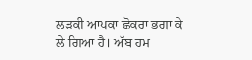ਲੜਕੀ ਆਪਕਾ ਛੋਕਰਾ ਭਗਾ ਕੇ ਲੇ ਗਿਆ ਹੈ। ਅੱਬ ਹਮ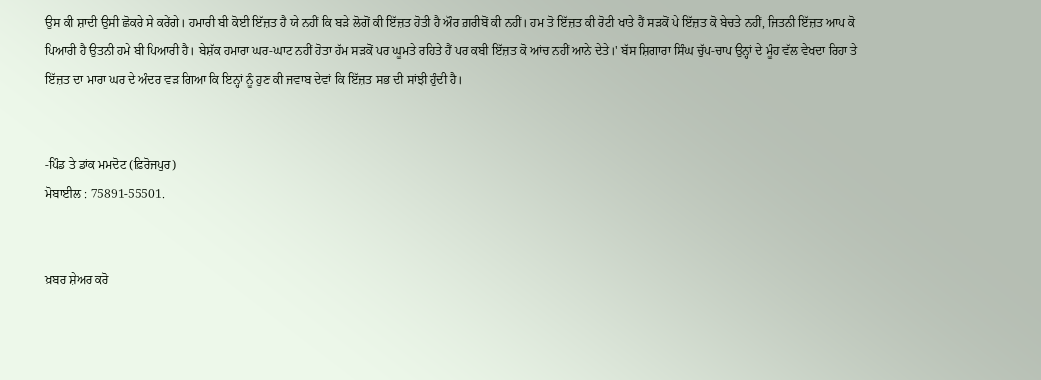ਉਸ ਕੀ ਸ਼ਾਦੀ ਉਸੀ ਛੋਕਰੇ ਸੇ ਕਰੇਂਗੇ। ਹਮਾਰੀ ਬੀ ਕੋਈ ਇੱਜ਼ਤ ਹੈ ਯੇ ਨਹੀਂ ਕਿ ਬੜੇ ਲੋਗੋਂ ਕੀ ਇੱਜ਼ਤ ਹੋਤੀ ਹੈ ਔਰ ਗ਼ਰੀਬੋਂ ਕੀ ਨਹੀਂ। ਹਮ ਤੋ ਇੱਜ਼ਤ ਕੀ ਰੋਟੀ ਖਾਤੇ ਹੈਂ ਸੜਕੋਂ ਪੇ ਇੱਜ਼ਤ ਕੋ ਬੇਚਤੇ ਨਹੀਂ, ਜਿਤਨੀ ਇੱਜ਼ਤ ਆਪ ਕੋ ਪਿਆਰੀ ਹੈ ਉਤਨੀ ਹਮੇ ਬੀ ਪਿਆਰੀ ਹੈ। ਬੇਸ਼ੱਕ ਹਮਾਰਾ ਘਰ-ਘਾਟ ਨਹੀਂ ਹੋਤਾ ਹੱਮ ਸੜਕੋਂ ਪਰ ਘੂਮਤੇ ਰਹਿਤੇ ਹੈਂ ਪਰ ਕਬੀ ਇੱਜ਼ਤ ਕੋ ਆਂਚ ਨਹੀਂ ਆਨੇ ਦੇਤੇ।' ਬੱਸ ਸ਼ਿਗਾਰਾ ਸਿੰਘ ਚੁੱਪ-ਚਾਪ ਉਨ੍ਹਾਂ ਦੇ ਮੂੰਹ ਵੱਲ ਵੇਖਦਾ ਰਿਹਾ ਤੇ ਇੱਜ਼ਤ ਦਾ ਮਾਰਾ ਘਰ ਦੇ ਅੰਦਰ ਵੜ ਗਿਆ ਕਿ ਇਨ੍ਹਾਂ ਨੂੰ ਹੁਣ ਕੀ ਜਵਾਬ ਦੇਵਾਂ ਕਿ ਇੱਜ਼ਤ ਸਭ ਦੀ ਸਾਂਝੀ ਹੁੰਦੀ ਹੈ।


-ਪਿੰਡ ਤੇ ਡਾਂਕ ਮਮਦੋਟ (ਫ਼ਿਰੋਜਪੁਰ)
ਮੋਬਾਈਲ : 75891-55501.


ਖ਼ਬਰ ਸ਼ੇਅਰ ਕਰੋ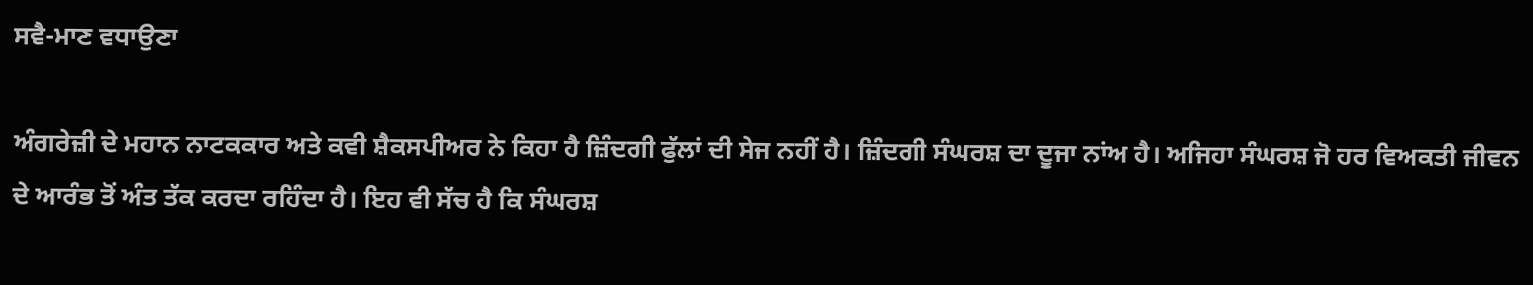ਸਵੈ-ਮਾਣ ਵਧਾਉਣਾ

ਅੰਗਰੇਜ਼ੀ ਦੇ ਮਹਾਨ ਨਾਟਕਕਾਰ ਅਤੇ ਕਵੀ ਸ਼ੈਕਸਪੀਅਰ ਨੇ ਕਿਹਾ ਹੈ ਜ਼ਿੰਦਗੀ ਫੁੱਲਾਂ ਦੀ ਸੇਜ ਨਹੀਂ ਹੈ। ਜ਼ਿੰਦਗੀ ਸੰਘਰਸ਼ ਦਾ ਦੂਜਾ ਨਾਂਅ ਹੈ। ਅਜਿਹਾ ਸੰਘਰਸ਼ ਜੋ ਹਰ ਵਿਅਕਤੀ ਜੀਵਨ ਦੇ ਆਰੰਭ ਤੋਂ ਅੰਤ ਤੱਕ ਕਰਦਾ ਰਹਿੰਦਾ ਹੈ। ਇਹ ਵੀ ਸੱਚ ਹੈ ਕਿ ਸੰਘਰਸ਼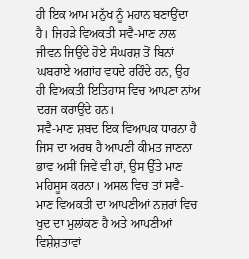ਹੀ ਇਕ ਆਮ ਮਨੁੱਖ ਨੂੰ ਮਹਾਨ ਬਣਾਉਂਦਾ ਹੈ। ਜਿਹੜੇ ਵਿਅਕਤੀ ਸਵੈ-ਮਾਣ ਨਾਲ ਜੀਵਨ ਜਿਉਂਦੇ ਹੋਏ ਸੰਘਰਸ਼ ਤੋਂ ਬਿਨਾਂ ਘਬਰਾਏ ਅਗਾਂਹ ਵਧਦੇ ਰਹਿੰਦੇ ਹਨ, ਉਹ ਹੀ ਵਿਅਕਤੀ ਇਤਿਹਾਸ ਵਿਚ ਆਪਣਾ ਨਾਂਅ ਦਰਜ ਕਰਾਉਂਦੇ ਹਨ।
ਸਵੈ-ਮਾਣ ਸ਼ਬਦ ਇਕ ਵਿਆਪਕ ਧਾਰਨਾ ਹੈ ਜਿਸ ਦਾ ਅਰਥ ਹੈ ਆਪਣੀ ਕੀਮਤ ਜਾਣਨਾ ਭਾਵ ਅਸੀਂ ਜਿਵੇਂ ਵੀ ਹਾਂ, ਉਸ ਉੱਤੇ ਮਾਣ ਮਹਿਸੂਸ ਕਰਨਾ। ਅਸਲ ਵਿਚ ਤਾਂ ਸਵੈ-ਮਾਣ ਵਿਅਕਤੀ ਦਾ ਆਪਣੀਆਂ ਨਜ਼ਰਾਂ ਵਿਚ ਖੁਦ ਦਾ ਮੁਲਾਂਕਣ ਹੈ ਅਤੇ ਆਪਣੀਆਂ ਵਿਸ਼ੇਸ਼ਤਾਵਾਂ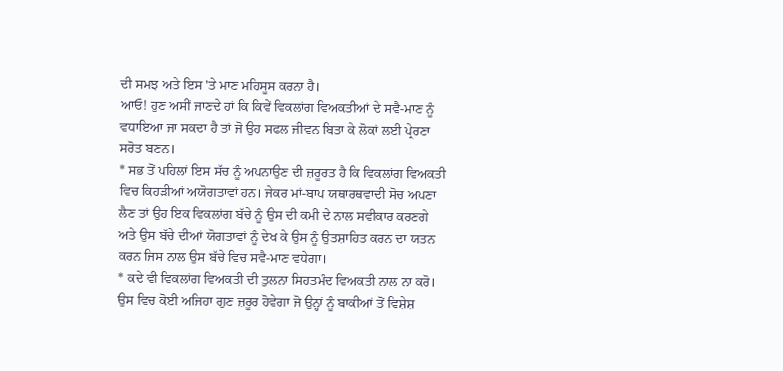ਦੀ ਸਮਝ ਅਤੇ ਇਸ 'ਤੇ ਮਾਣ ਮਹਿਸੂਸ ਕਰਨਾ ਹੈ।
ਆਓ! ਹੁਣ ਅਸੀਂ ਜਾਣਦੇ ਹਾਂ ਕਿ ਕਿਵੇਂ ਵਿਕਲਾਂਗ ਵਿਅਕਤੀਆਂ ਦੇ ਸਵੈ-ਮਾਣ ਨੂੰ ਵਧਾਇਆ ਜਾ ਸਕਦਾ ਹੈ ਤਾਂ ਜੋ ਉਹ ਸਫਲ ਜੀਵਨ ਬਿਤਾ ਕੇ ਲੋਕਾਂ ਲਈ ਪ੍ਰੇਰਣਾ ਸਰੋਤ ਬਣਨ।
* ਸਭ ਤੋਂ ਪਹਿਲਾਂ ਇਸ ਸੱਚ ਨੂੰ ਅਪਨਾਉਣ ਦੀ ਜ਼ਰੂਰਤ ਹੈ ਕਿ ਵਿਕਲਾਂਗ ਵਿਅਕਤੀ ਵਿਚ ਕਿਹੜੀਆਂ ਅਯੋਗਤਾਵਾਂ ਹਨ। ਜੇਕਰ ਮਾਂ-ਬਾਪ ਯਥਾਰਥਵਾਦੀ ਸੋਚ ਅਪਣਾ ਲੈਣ ਤਾਂ ਉਹ ਇਕ ਵਿਕਲਾਂਗ ਬੱਚੇ ਨੂੰ ਉਸ ਦੀ ਕਮੀ ਦੇ ਨਾਲ ਸਵੀਕਾਰ ਕਰਣਗੇ ਅਤੇ ਉਸ ਬੱਚੇ ਦੀਆਂ ਯੋਗਤਾਵਾਂ ਨੂੰ ਦੇਖ ਕੇ ਉਸ ਨੂੰ ਉਤਸ਼ਾਹਿਤ ਕਰਨ ਦਾ ਯਤਨ ਕਰਨ ਜਿਸ ਨਾਲ ਉਸ ਬੱਚੇ ਵਿਚ ਸਵੈ-ਮਾਣ ਵਧੇਗਾ।
* ਕਦੇ ਵੀ ਵਿਕਲਾਂਗ ਵਿਅਕਤੀ ਦੀ ਤੁਲਨਾ ਸਿਹਤਮੰਦ ਵਿਅਕਤੀ ਨਾਲ ਨਾ ਕਰੋ। ਉਸ ਵਿਚ ਕੋਈ ਅਜਿਹਾ ਗੁਣ ਜ਼ਰੂਰ ਹੋਵੇਗਾ ਜੋ ਉਨ੍ਹਾਂ ਨੂੰ ਬਾਕੀਆਂ ਤੋਂ ਵਿਸ਼ੇਸ਼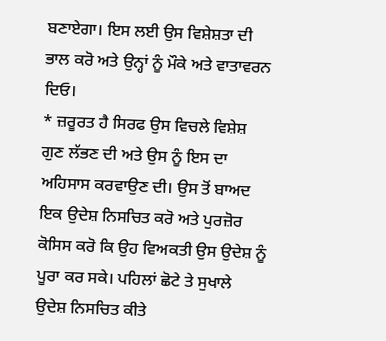ਬਣਾਏਗਾ। ਇਸ ਲਈ ਉਸ ਵਿਸ਼ੇਸ਼ਤਾ ਦੀ ਭਾਲ ਕਰੋ ਅਤੇ ਉਨ੍ਹਾਂ ਨੂੰ ਮੌਕੇ ਅਤੇ ਵਾਤਾਵਰਨ ਦਿਓ।
* ਜ਼ਰੂਰਤ ਹੈ ਸਿਰਫ ਉਸ ਵਿਚਲੇ ਵਿਸ਼ੇਸ਼ ਗੁਣ ਲੱਭਣ ਦੀ ਅਤੇ ਉਸ ਨੂੰ ਇਸ ਦਾ ਅਹਿਸਾਸ ਕਰਵਾਉਣ ਦੀ। ਉਸ ਤੋਂ ਬਾਅਦ ਇਕ ਉਦੇਸ਼ ਨਿਸਚਿਤ ਕਰੋ ਅਤੇ ਪੁਰਜ਼ੋਰ ਕੋਸਿਸ ਕਰੋ ਕਿ ਉਹ ਵਿਅਕਤੀ ਉਸ ਉਦੇਸ਼ ਨੂੰ ਪੂਰਾ ਕਰ ਸਕੇ। ਪਹਿਲਾਂ ਛੋਟੇ ਤੇ ਸੁਖਾਲੇ ਉਦੇਸ਼ ਨਿਸਚਿਤ ਕੀਤੇ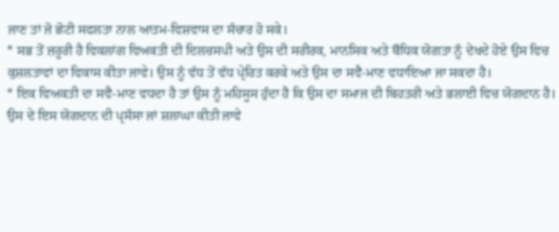ਜਾਣ ਤਾਂ ਜੋ ਛੋਟੀ ਸਫਲਤਾ ਨਾਲ ਆਤਮ-ਵਿਸ਼ਵਾਸ ਦਾ ਸੰਚਾਰ ਹੋ ਸਕੇ।
* ਸਭ ਤੋਂ ਜ਼ਰੂਰੀ ਹੈ ਵਿਕਲਾਂਗ ਵਿਅਕਤੀ ਦੀ ਦਿਲਚਸਪੀ ਅਤੇ ਉਸ ਦੀ ਸਰੀਰਕ, ਮਾਨਸਿਕ ਅਤੇ ਬੌਧਿਕ ਯੋਗਤਾ ਨੂੰ ਦੇਖਦੇ ਹੋਏ ਉਸ ਵਿਚ ਕੁਸ਼ਲਤਾਵਾਂ ਦਾ ਵਿਕਾਸ ਕੀਤਾ ਜਾਵੇ। ਉਸ ਨੂੰ ਵੱਧ ਤੋਂ ਵੱਧ ਪ੍ਰੇਰਿਤ ਕਰਕੇ ਅਤੇ ਉਸ ਦਾ ਸਵੈ-ਮਾਣ ਵਧਾਇਆ ਜਾ ਸਕਦਾ ਹੈ।
* ਇਕ ਵਿਅਕਤੀ ਦਾ ਸਵੈ-ਮਾਣ ਵਧਦਾ ਹੈ ਤਾਂ ਉਸ ਨੂੰ ਮਹਿਸੂਸ ਹੁੰਦਾ ਹੈ ਕਿ ਉਸ ਦਾ ਸਮਾਜ ਦੀ ਬਿਹਤਰੀ ਅਤੇ ਭਲਾਈ ਵਿਚ ਯੋਗਦਾਨ ਹੈ। ਉਸ ਦੇ ਇਸ ਯੋਗਦਾਨ ਦੀ ਪ੍ਰਸੰਸਾ ਜਾਂ ਸ਼ਲਾਘਾ ਕੀਤੀ ਜਾਵੇ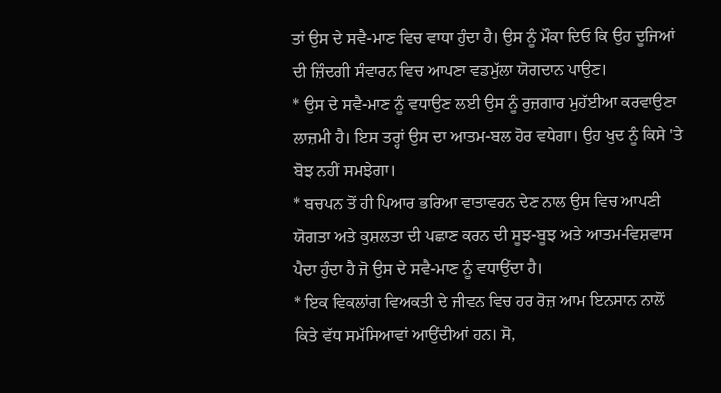ਤਾਂ ਉਸ ਦੇ ਸਵੈ-ਮਾਣ ਵਿਚ ਵਾਧਾ ਹੁੰਦਾ ਹੈ। ਉਸ ਨੂੰ ਮੌਕਾ ਦਿਓ ਕਿ ਉਹ ਦੂਜਿਆਂ ਦੀ ਜ਼ਿੰਦਗੀ ਸੰਵਾਰਨ ਵਿਚ ਆਪਣਾ ਵਡਮੁੱਲਾ ਯੋਗਦਾਨ ਪਾਉਣ।
* ਉਸ ਦੇ ਸਵੈ-ਮਾਣ ਨੂੰ ਵਧਾਉਣ ਲਈ ਉਸ ਨੂੰ ਰੁਜ਼ਗਾਰ ਮੁਹੱਈਆ ਕਰਵਾਉਣਾ ਲਾਜ਼ਮੀ ਹੈ। ਇਸ ਤਰ੍ਹਾਂ ਉਸ ਦਾ ਆਤਮ-ਬਲ ਹੋਰ ਵਧੇਗਾ। ਉਹ ਖੁਦ ਨੂੰ ਕਿਸੇ 'ਤੇ ਬੋਝ ਨਹੀਂ ਸਮਝੇਗਾ।
* ਬਚਪਨ ਤੋਂ ਹੀ ਪਿਆਰ ਭਰਿਆ ਵਾਤਾਵਰਨ ਦੇਣ ਨਾਲ ਉਸ ਵਿਚ ਆਪਣੀ ਯੋਗਤਾ ਅਤੇ ਕੁਸ਼ਲਤਾ ਦੀ ਪਛਾਣ ਕਰਨ ਦੀ ਸੂਝ-ਬੂਝ ਅਤੇ ਆਤਮ-ਵਿਸ਼ਵਾਸ ਪੈਦਾ ਹੁੰਦਾ ਹੈ ਜੋ ਉਸ ਦੇ ਸਵੈ-ਮਾਣ ਨੂੰ ਵਧਾਉਂਦਾ ਹੈ।
* ਇਕ ਵਿਕਲਾਂਗ ਵਿਅਕਤੀ ਦੇ ਜੀਵਨ ਵਿਚ ਹਰ ਰੋਜ਼ ਆਮ ਇਨਸਾਨ ਨਾਲੋਂ ਕਿਤੇ ਵੱਧ ਸਮੱਸਿਆਵਾਂ ਆਉਂਦੀਆਂ ਹਨ। ਸੋ,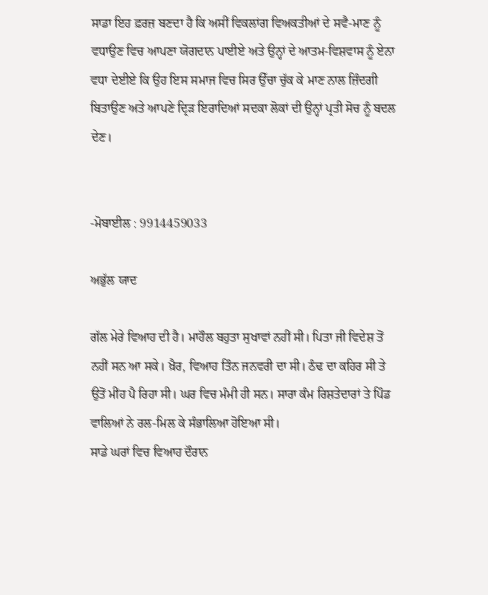ਸਾਡਾ ਇਹ ਫ਼ਰਜ਼ ਬਣਦਾ ਹੈ ਕਿ ਅਸੀਂ ਵਿਕਲਾਂਗ ਵਿਅਕਤੀਆਂ ਦੇ ਸਵੈ-ਮਾਣ ਨੂੰ ਵਧਾਉਣ ਵਿਚ ਆਪਣਾ ਯੋਗਦਾਨ ਪਾਈਏ ਅਤੇ ਉਨ੍ਹਾਂ ਦੇ ਆਤਮ-ਵਿਸ਼ਵਾਸ ਨੂੰ ਏਨਾ ਵਧਾ ਦੇਈਏ ਕਿ ਉਹ ਇਸ ਸਮਾਜ ਵਿਚ ਸਿਰ ਉੱਚਾ ਚੁੱਕ ਕੇ ਮਾਣ ਨਾਲ ਜ਼ਿੰਦਗੀ ਬਿਤਾਉਣ ਅਤੇ ਆਪਣੇ ਦ੍ਰਿੜ ਇਰਾਦਿਆਂ ਸਦਕਾ ਲੋਕਾਂ ਦੀ ਉਨ੍ਹਾਂ ਪ੍ਰਤੀ ਸੋਚ ਨੂੰ ਬਦਲ ਦੇਣ।


-ਮੋਬਾਈਲ : 9914459033

ਅਭੁੱਲ ਯਾਦ

ਗੱਲ ਮੇਰੇ ਵਿਆਹ ਦੀ ਹੈ। ਮਾਹੌਲ ਬਹੁਤਾ ਸੁਖਾਵਾਂ ਨਹੀਂ ਸੀ। ਪਿਤਾ ਜੀ ਵਿਦੇਸ਼ ਤੋਂ ਨਹੀਂ ਸਨ ਆ ਸਕੇ। ਖ਼ੈਰ, ਵਿਆਹ ਤਿੰਨ ਜਨਵਰੀ ਦਾ ਸੀ। ਠੰਢ ਦਾ ਕਹਿਰ ਸੀ ਤੇ ਉਤੋਂ ਮੀਂਹ ਪੈ ਰਿਹਾ ਸੀ। ਘਰ ਵਿਚ ਮੰਮੀ ਹੀ ਸਨ। ਸਾਰਾ ਕੰਮ ਰਿਸ਼ਤੇਦਾਰਾਂ ਤੇ ਪਿੰਡ ਵਾਲਿਆਂ ਨੇ ਰਲ-ਮਿਲ ਕੇ ਸੰਭਾਲਿਆ ਹੋਇਆ ਸੀ।
ਸਾਡੇ ਘਰਾਂ ਵਿਚ ਵਿਆਹ ਦੌਰਾਨ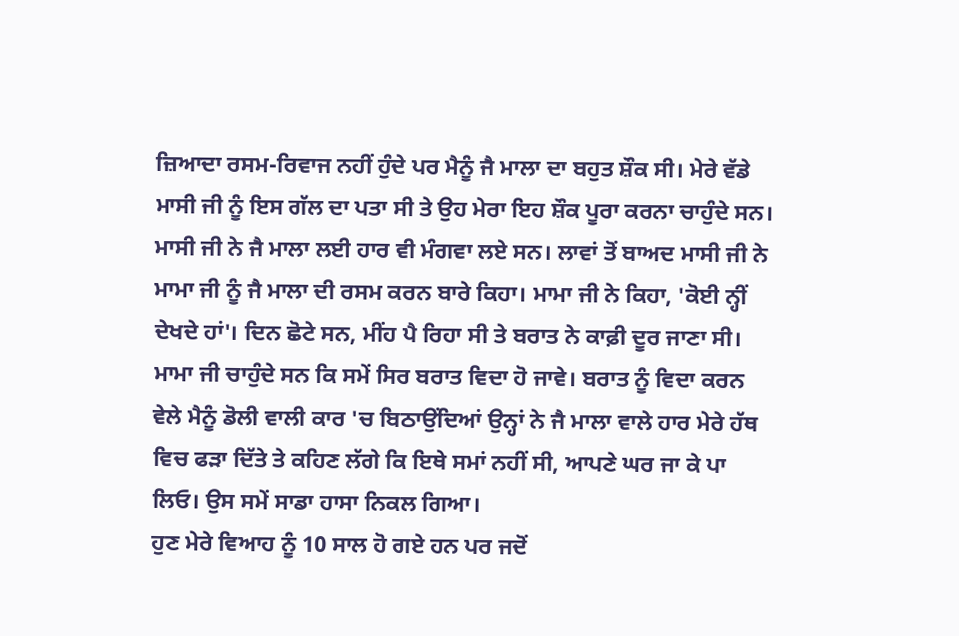ਜ਼ਿਆਦਾ ਰਸਮ-ਰਿਵਾਜ ਨਹੀਂ ਹੁੰਦੇ ਪਰ ਮੈਨੂੰ ਜੈ ਮਾਲਾ ਦਾ ਬਹੁਤ ਸ਼ੌਕ ਸੀ। ਮੇਰੇ ਵੱਡੇ ਮਾਸੀ ਜੀ ਨੂੰ ਇਸ ਗੱਲ ਦਾ ਪਤਾ ਸੀ ਤੇ ਉਹ ਮੇਰਾ ਇਹ ਸ਼ੌਕ ਪੂਰਾ ਕਰਨਾ ਚਾਹੁੰਦੇ ਸਨ। ਮਾਸੀ ਜੀ ਨੇ ਜੈ ਮਾਲਾ ਲਈ ਹਾਰ ਵੀ ਮੰਗਵਾ ਲਏ ਸਨ। ਲਾਵਾਂ ਤੋਂ ਬਾਅਦ ਮਾਸੀ ਜੀ ਨੇ ਮਾਮਾ ਜੀ ਨੂੰ ਜੈ ਮਾਲਾ ਦੀ ਰਸਮ ਕਰਨ ਬਾਰੇ ਕਿਹਾ। ਮਾਮਾ ਜੀ ਨੇ ਕਿਹਾ, 'ਕੋਈ ਨ੍ਹੀਂ ਦੇਖਦੇ ਹਾਂ'। ਦਿਨ ਛੋਟੇ ਸਨ, ਮੀਂਹ ਪੈ ਰਿਹਾ ਸੀ ਤੇ ਬਰਾਤ ਨੇ ਕਾਫ਼ੀ ਦੂਰ ਜਾਣਾ ਸੀ। ਮਾਮਾ ਜੀ ਚਾਹੁੰਦੇ ਸਨ ਕਿ ਸਮੇਂ ਸਿਰ ਬਰਾਤ ਵਿਦਾ ਹੋ ਜਾਵੇ। ਬਰਾਤ ਨੂੰ ਵਿਦਾ ਕਰਨ ਵੇਲੇ ਮੈਨੂੰ ਡੋਲੀ ਵਾਲੀ ਕਾਰ 'ਚ ਬਿਠਾਉਂਦਿਆਂ ਉਨ੍ਹਾਂ ਨੇ ਜੈ ਮਾਲਾ ਵਾਲੇ ਹਾਰ ਮੇਰੇ ਹੱਥ ਵਿਚ ਫੜਾ ਦਿੱਤੇ ਤੇ ਕਹਿਣ ਲੱਗੇ ਕਿ ਇਥੇ ਸਮਾਂ ਨਹੀਂ ਸੀ, ਆਪਣੇ ਘਰ ਜਾ ਕੇ ਪਾ ਲਿਓ। ਉਸ ਸਮੇਂ ਸਾਡਾ ਹਾਸਾ ਨਿਕਲ ਗਿਆ।
ਹੁਣ ਮੇਰੇ ਵਿਆਹ ਨੂੰ 10 ਸਾਲ ਹੋ ਗਏ ਹਨ ਪਰ ਜਦੋਂ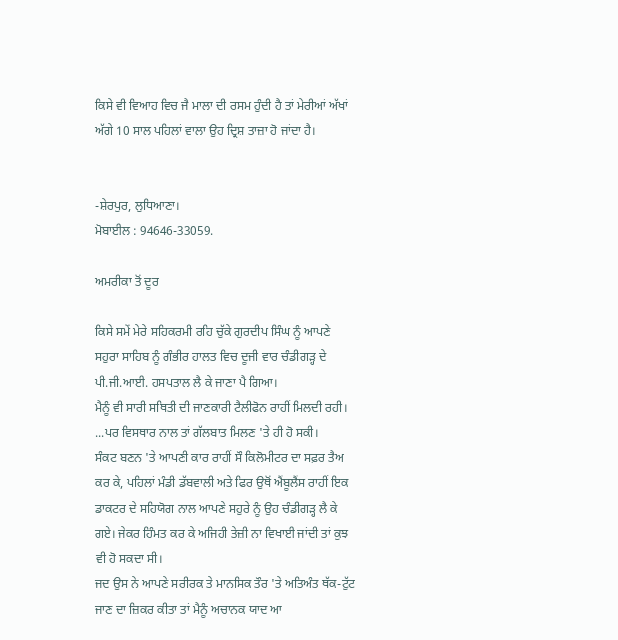ਕਿਸੇ ਵੀ ਵਿਆਹ ਵਿਚ ਜੈ ਮਾਲਾ ਦੀ ਰਸਮ ਹੁੰਦੀ ਹੈ ਤਾਂ ਮੇਰੀਆਂ ਅੱਖਾਂ ਅੱਗੇ 10 ਸਾਲ ਪਹਿਲਾਂ ਵਾਲਾ ਉਹ ਦ੍ਰਿਸ਼ ਤਾਜ਼ਾ ਹੋ ਜਾਂਦਾ ਹੈ।


-ਸ਼ੇਰਪੁਰ, ਲੁਧਿਆਣਾ।
ਮੋਬਾਈਲ : 94646-33059.

ਅਮਰੀਕਾ ਤੋਂ ਦੂਰ

ਕਿਸੇ ਸਮੇਂ ਮੇਰੇ ਸਹਿਕਰਮੀ ਰਹਿ ਚੁੱਕੇ ਗੁਰਦੀਪ ਸਿੰਘ ਨੂੰ ਆਪਣੇ ਸਹੁਰਾ ਸਾਹਿਬ ਨੂੰ ਗੰਭੀਰ ਹਾਲਤ ਵਿਚ ਦੂਜੀ ਵਾਰ ਚੰਡੀਗੜ੍ਹ ਦੇ ਪੀ.ਜੀ.ਆਈ. ਹਸਪਤਾਲ ਲੈ ਕੇ ਜਾਣਾ ਪੈ ਗਿਆ।
ਮੈਨੂੰ ਵੀ ਸਾਰੀ ਸਥਿਤੀ ਦੀ ਜਾਣਕਾਰੀ ਟੈਲੀਫੋਨ ਰਾਹੀਂ ਮਿਲਦੀ ਰਹੀ।
...ਪਰ ਵਿਸਥਾਰ ਨਾਲ ਤਾਂ ਗੱਲਬਾਤ ਮਿਲਣ 'ਤੇ ਹੀ ਹੋ ਸਕੀ।
ਸੰਕਟ ਬਣਨ 'ਤੇ ਆਪਣੀ ਕਾਰ ਰਾਹੀਂ ਸੌ ਕਿਲੋਮੀਟਰ ਦਾ ਸਫ਼ਰ ਤੈਅ ਕਰ ਕੇ, ਪਹਿਲਾਂ ਮੰਡੀ ਡੱਬਵਾਲੀ ਅਤੇ ਫਿਰ ਉਥੋਂ ਐਂਬੂਲੈਂਸ ਰਾਹੀਂ ਇਕ ਡਾਕਟਰ ਦੇ ਸਹਿਯੋਗ ਨਾਲ ਆਪਣੇ ਸਹੁਰੇ ਨੂੰ ਉਹ ਚੰਡੀਗੜ੍ਹ ਲੈ ਕੇ ਗਏ। ਜੇਕਰ ਹਿੰਮਤ ਕਰ ਕੇ ਅਜਿਹੀ ਤੇਜ਼ੀ ਨਾ ਵਿਖਾਈ ਜਾਂਦੀ ਤਾਂ ਕੁਝ ਵੀ ਹੋ ਸਕਦਾ ਸੀ।
ਜਦ ਉਸ ਨੇ ਆਪਣੇ ਸਰੀਰਕ ਤੇ ਮਾਨਸਿਕ ਤੌਰ 'ਤੇ ਅਤਿਅੰਤ ਥੱਕ-ਟੁੱਟ ਜਾਣ ਦਾ ਜ਼ਿਕਰ ਕੀਤਾ ਤਾਂ ਮੈਨੂੰ ਅਚਾਨਕ ਯਾਦ ਆ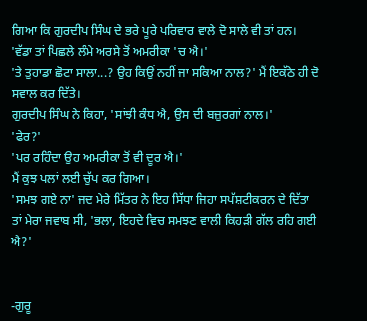ਗਿਆ ਕਿ ਗੁਰਦੀਪ ਸਿੰਘ ਦੇ ਭਰੇ ਪੂਰੇ ਪਰਿਵਾਰ ਵਾਲੇ ਦੋ ਸਾਲੇ ਵੀ ਤਾਂ ਹਨ।
'ਵੱਡਾ ਤਾਂ ਪਿਛਲੇ ਲੰਮੇ ਅਰਸੇ ਤੋਂ ਅਮਰੀਕਾ 'ਚ ਐ।'
'ਤੇ ਤੁਹਾਡਾ ਛੋਟਾ ਸਾਲਾ...? ਉਹ ਕਿਉਂ ਨਹੀਂ ਜਾ ਸਕਿਆ ਨਾਲ?' ਮੈਂ ਇਕੱਠੇ ਹੀ ਦੋ ਸਵਾਲ ਕਰ ਦਿੱਤੇ।
ਗੁਰਦੀਪ ਸਿੰਘ ਨੇ ਕਿਹਾ, 'ਸਾਂਝੀ ਕੰਧ ਐ, ਉਸ ਦੀ ਬਜ਼ੁਰਗਾਂ ਨਾਲ।'
'ਫੇਰ?'
'ਪਰ ਰਹਿੰਦਾ ਉਹ ਅਮਰੀਕਾ ਤੋਂ ਵੀ ਦੂਰ ਐ।'
ਮੈਂ ਕੁਝ ਪਲਾਂ ਲਈ ਚੁੱਪ ਕਰ ਗਿਆ।
'ਸਮਝ ਗਏ ਨਾ' ਜਦ ਮੇਰੇ ਮਿੱਤਰ ਨੇ ਇਹ ਸਿੱਧਾ ਜਿਹਾ ਸਪੱਸ਼ਟੀਕਰਨ ਦੇ ਦਿੱਤਾ ਤਾਂ ਮੇਰਾ ਜਵਾਬ ਸੀ, 'ਭਲਾ, ਇਹਦੇ ਵਿਚ ਸਮਝਣ ਵਾਲੀ ਕਿਹੜੀ ਗੱਲ ਰਹਿ ਗਈ ਐ?'


-ਗੁਰੂ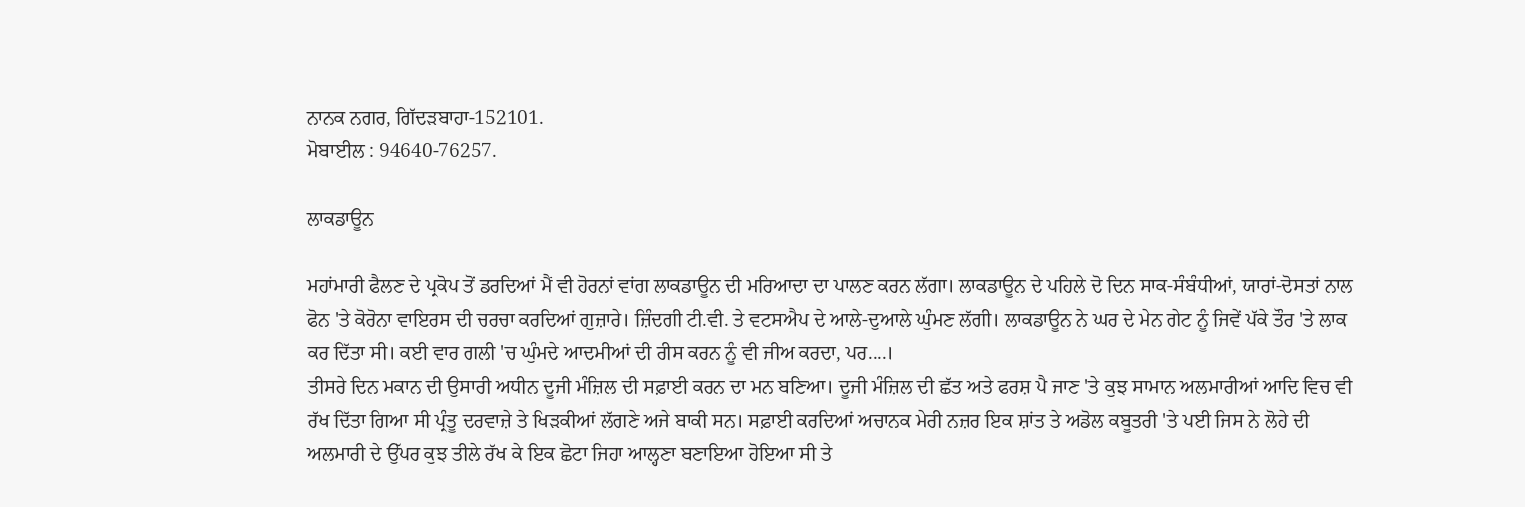ਨਾਨਕ ਨਗਰ, ਗਿੱਦੜਬਾਹਾ-152101.
ਮੋਬਾਈਲ : 94640-76257.

ਲਾਕਡਾਊਨ

ਮਹਾਂਮਾਰੀ ਫੈਲਣ ਦੇ ਪ੍ਰਕੋਪ ਤੋਂ ਡਰਦਿਆਂ ਮੈਂ ਵੀ ਹੋਰਨਾਂ ਵਾਂਗ ਲਾਕਡਾਊਨ ਦੀ ਮਰਿਆਦਾ ਦਾ ਪਾਲਣ ਕਰਨ ਲੱਗਾ। ਲਾਕਡਾਊਨ ਦੇ ਪਹਿਲੇ ਦੋ ਦਿਨ ਸਾਕ-ਸੰਬੰਧੀਆਂ, ਯਾਰਾਂ-ਦੋਸਤਾਂ ਨਾਲ ਫੋਨ 'ਤੇ ਕੋਰੋਨਾ ਵਾਇਰਸ ਦੀ ਚਰਚਾ ਕਰਦਿਆਂ ਗੁਜ਼ਾਰੇ। ਜ਼ਿੰਦਗੀ ਟੀ.ਵੀ. ਤੇ ਵਟਸਐਪ ਦੇ ਆਲੇ-ਦੁਆਲੇ ਘੁੰਮਣ ਲੱਗੀ। ਲਾਕਡਾਊਨ ਨੇ ਘਰ ਦੇ ਮੇਨ ਗੇਟ ਨੂੰ ਜਿਵੇਂ ਪੱਕੇ ਤੌਰ 'ਤੇ ਲਾਕ ਕਰ ਦਿੱਤਾ ਸੀ। ਕਈ ਵਾਰ ਗਲੀ 'ਚ ਘੁੰਮਦੇ ਆਦਮੀਆਂ ਦੀ ਰੀਸ ਕਰਨ ਨੂੰ ਵੀ ਜੀਅ ਕਰਦਾ, ਪਰ....।
ਤੀਸਰੇ ਦਿਨ ਮਕਾਨ ਦੀ ਉਸਾਰੀ ਅਧੀਨ ਦੂਜੀ ਮੰਜ਼ਿਲ ਦੀ ਸਫ਼ਾਈ ਕਰਨ ਦਾ ਮਨ ਬਣਿਆ। ਦੂਜੀ ਮੰਜ਼ਿਲ ਦੀ ਛੱਤ ਅਤੇ ਫਰਸ਼ ਪੈ ਜਾਣ 'ਤੇ ਕੁਝ ਸਾਮਾਨ ਅਲਮਾਰੀਆਂ ਆਦਿ ਵਿਚ ਵੀ ਰੱਖ ਦਿੱਤਾ ਗਿਆ ਸੀ ਪ੍ਰੰਤੂ ਦਰਵਾਜ਼ੇ ਤੇ ਖਿੜਕੀਆਂ ਲੱਗਣੇ ਅਜੇ ਬਾਕੀ ਸਨ। ਸਫ਼ਾਈ ਕਰਦਿਆਂ ਅਚਾਨਕ ਮੇਰੀ ਨਜ਼ਰ ਇਕ ਸ਼ਾਂਤ ਤੇ ਅਡੋਲ ਕਬੂਤਰੀ 'ਤੇ ਪਈ ਜਿਸ ਨੇ ਲੋਹੇ ਦੀ ਅਲਮਾਰੀ ਦੇ ਉੱਪਰ ਕੁਝ ਤੀਲੇ ਰੱਖ ਕੇ ਇਕ ਛੋਟਾ ਜਿਹਾ ਆਲ੍ਹਣਾ ਬਣਾਇਆ ਹੋਇਆ ਸੀ ਤੇ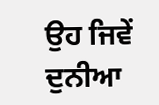ਉਹ ਜਿਵੇਂ ਦੁਨੀਆ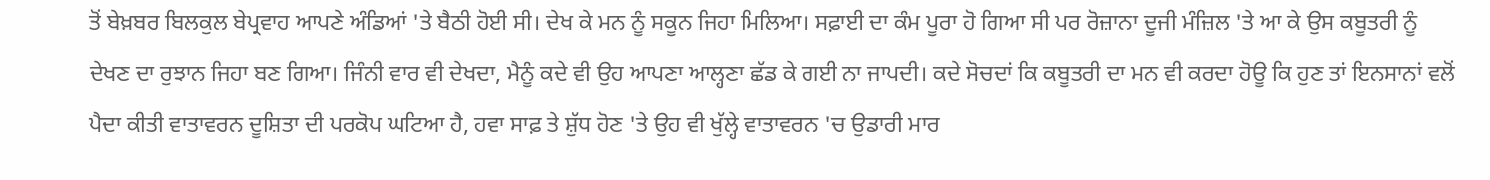ਤੋਂ ਬੇਖ਼ਬਰ ਬਿਲਕੁਲ ਬੇਪ੍ਰਵਾਹ ਆਪਣੇ ਅੰਡਿਆਂ 'ਤੇ ਬੈਠੀ ਹੋਈ ਸੀ। ਦੇਖ ਕੇ ਮਨ ਨੂੰ ਸਕੂਨ ਜਿਹਾ ਮਿਲਿਆ। ਸਫ਼ਾਈ ਦਾ ਕੰਮ ਪੂਰਾ ਹੋ ਗਿਆ ਸੀ ਪਰ ਰੋਜ਼ਾਨਾ ਦੂਜੀ ਮੰਜ਼ਿਲ 'ਤੇ ਆ ਕੇ ਉਸ ਕਬੂਤਰੀ ਨੂੰ ਦੇਖਣ ਦਾ ਰੁਝਾਨ ਜਿਹਾ ਬਣ ਗਿਆ। ਜਿੰਨੀ ਵਾਰ ਵੀ ਦੇਖਦਾ, ਮੈਨੂੰ ਕਦੇ ਵੀ ਉਹ ਆਪਣਾ ਆਲ੍ਹਣਾ ਛੱਡ ਕੇ ਗਈ ਨਾ ਜਾਪਦੀ। ਕਦੇ ਸੋਚਦਾਂ ਕਿ ਕਬੂਤਰੀ ਦਾ ਮਨ ਵੀ ਕਰਦਾ ਹੋਊ ਕਿ ਹੁਣ ਤਾਂ ਇਨਸਾਨਾਂ ਵਲੋਂ ਪੈਦਾ ਕੀਤੀ ਵਾਤਾਵਰਨ ਦੂਸ਼ਿਤਾ ਦੀ ਪਰਕੋਪ ਘਟਿਆ ਹੈ, ਹਵਾ ਸਾਫ਼ ਤੇ ਸ਼ੁੱਧ ਹੋਣ 'ਤੇ ਉਹ ਵੀ ਖੁੱਲ੍ਹੇ ਵਾਤਾਵਰਨ 'ਚ ਉਡਾਰੀ ਮਾਰ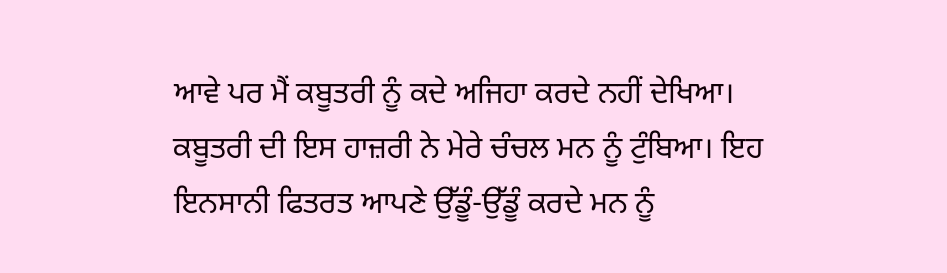ਆਵੇ ਪਰ ਮੈਂ ਕਬੂਤਰੀ ਨੂੰ ਕਦੇ ਅਜਿਹਾ ਕਰਦੇ ਨਹੀਂ ਦੇਖਿਆ।
ਕਬੂਤਰੀ ਦੀ ਇਸ ਹਾਜ਼ਰੀ ਨੇ ਮੇਰੇ ਚੰਚਲ ਮਨ ਨੂੰ ਟੁੰਬਿਆ। ਇਹ ਇਨਸਾਨੀ ਫਿਤਰਤ ਆਪਣੇ ਉੱਡੂੰ-ਉੱਡੂੰ ਕਰਦੇ ਮਨ ਨੂੰ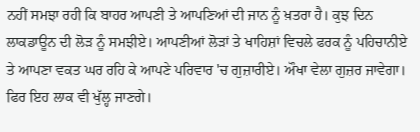ਨਹੀਂ ਸਮਝਾ ਰਹੀ ਕਿ ਬਾਹਰ ਆਪਣੀ ਤੇ ਆਪਣਿਆਂ ਦੀ ਜਾਨ ਨੂੰ ਖ਼ਤਰਾ ਹੈ। ਕੁਝ ਦਿਨ ਲਾਕਡਾਊਨ ਦੀ ਲੋੜ ਨੂੰ ਸਮਝੀਏ। ਆਪਣੀਆਂ ਲੋੜਾਂ ਤੇ ਖਾਹਿਸ਼ਾਂ ਵਿਚਲੇ ਫਰਕ ਨੂੰ ਪਹਿਚਾਨੀਏ ਤੇ ਆਪਣਾ ਵਕਤ ਘਰ ਰਹਿ ਕੇ ਆਪਣੇ ਪਰਿਵਾਰ 'ਚ ਗੁਜ਼ਾਰੀਏ। ਔਖਾ ਵੇਲਾ ਗੁਜ਼ਰ ਜਾਵੇਗਾ। ਫਿਰ ਇਹ ਲਾਕ ਵੀ ਖੁੱਲ੍ਹ ਜਾਣਗੇ।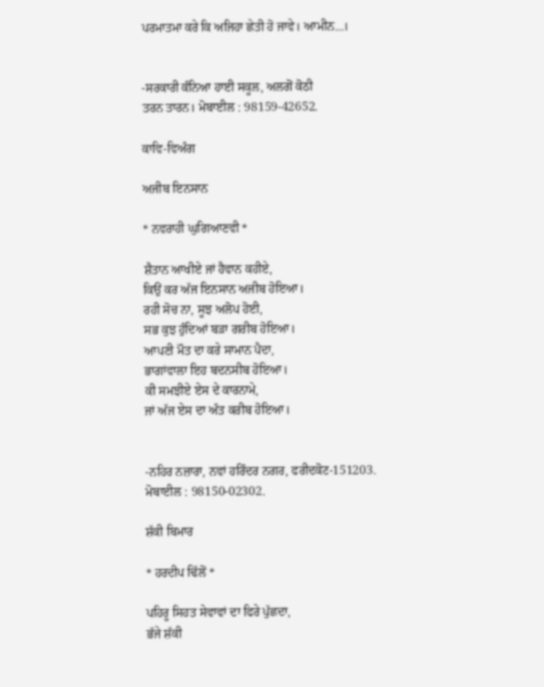ਪਰਮਾਤਮਾ ਕਰੇ ਕਿ ਅਜਿਹਾ ਛੇਤੀ ਹੋ ਜਾਵੇ। ਆਮੀਨ...।


-ਸਰਕਾਰੀ ਕੰਨਿਆ ਹਾਈ ਸਕੂਲ, ਅਲਗੋਂ ਕੋਠੀ
ਤਰਨ ਤਾਰਨ। ਮੋਬਾਈਲ : 98159-42652.

ਕਾਵਿ-ਵਿਅੰਗ

ਅਜੀਬ ਇਨਸਾਨ

* ਨਵਰਾਹੀ ਘੁਗਿਆਣਵੀ *

ਸ਼ੈਤਾਨ ਆਖੀਏ ਜਾਂ ਹੈਵਾਨ ਕਹੀਏ,
ਕਿਉਂ ਕਰ ਅੱਜ ਇਨਸਾਨ ਅਜੀਬ ਹੋਇਆ।
ਰਹੀ ਸੋਚ ਨਾ, ਸੂਝ ਅਲੋਪ ਹੋਈ,
ਸਭ ਕੁਝ ਹੁੰਦਿਆਂ ਬੜਾ ਗਰੀਬ ਹੋਇਆ।
ਆਪਣੀ ਮੌਤ ਦਾ ਕਰੇ ਸਾਮਾਨ ਪੈਦਾ,
ਭਾਗਾਂਵਾਲਾ ਇਹ ਬਦਨਸੀਬ ਹੋਇਆ।
ਕੀ ਸਮਝੀਏ ਏਸ ਦੇ ਕਾਰਨਾਮੇ,
ਜਾਂ ਅੱਜ ਏਸ ਦਾ ਅੰਤ ਕਰੀਬ ਹੋਇਆ।


-ਨਹਿਰ ਨਜ਼ਾਰਾ, ਨਵਾਂ ਹਰਿੰਦਰ ਨਗਰ, ਫਰੀਦਕੋਟ-151203.
ਮੋਬਾਈਲ : 98150-02302.

ਸ਼ੱਕੀ ਬਿਮਾਰ

* ਹਰਦੀਪ ਢਿੱਲੋਂ *

ਪਹਿਰੂ ਸਿਹਤ ਸੇਵਾਵਾਂ ਦਾ ਫਿਰੇ ਪੁੱਛਦਾ,
ਭੱਜੇ ਸ਼ੱਕੀ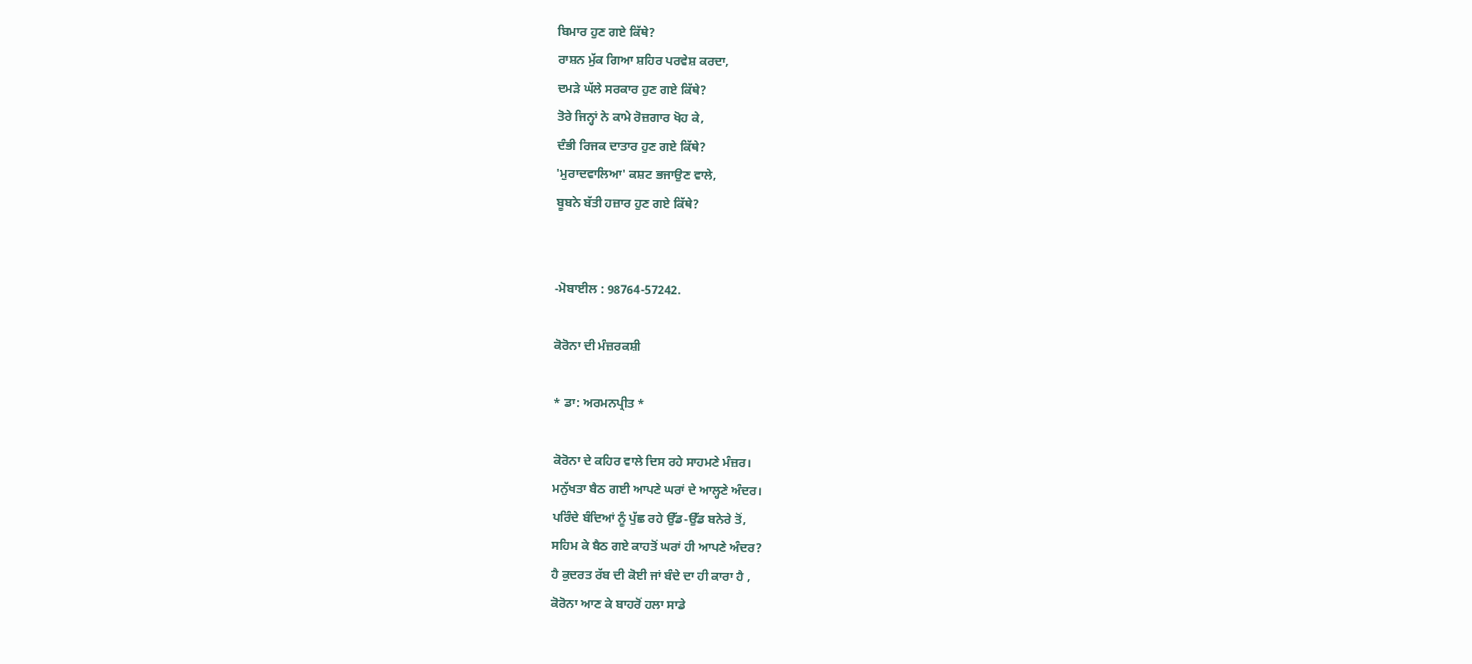ਬਿਮਾਰ ਹੁਣ ਗਏ ਕਿੱਥੇ?
ਰਾਸ਼ਨ ਮੁੱਕ ਗਿਆ ਸ਼ਹਿਰ ਪਰਵੇਸ਼ ਕਰਦਾ,
ਦਮੜੇ ਘੱਲੇ ਸਰਕਾਰ ਹੁਣ ਗਏ ਕਿੱਥੇ?
ਤੋਰੇ ਜਿਨ੍ਹਾਂ ਨੇ ਕਾਮੇ ਰੋਜ਼ਗਾਰ ਖੋਹ ਕੇ,
ਦੰਭੀ ਰਿਜਕ ਦਾਤਾਰ ਹੁਣ ਗਏ ਕਿੱਥੇ?
'ਮੁਰਾਦਵਾਲਿਆ' ਕਸ਼ਟ ਭਜਾਉਣ ਵਾਲੇ,
ਬੂਬਨੇ ਬੱਤੀ ਹਜ਼ਾਰ ਹੁਣ ਗਏ ਕਿੱਥੇ?


-ਮੋਬਾਈਲ : 98764-57242.

ਕੋਰੋਨਾ ਦੀ ਮੰਜ਼ਰਕਸ਼ੀ

* ਡਾ: ਅਰਮਨਪ੍ਰੀਤ *

ਕੋਰੋਨਾ ਦੇ ਕਹਿਰ ਵਾਲੇ ਦਿਸ ਰਹੇ ਸਾਹਮਣੇ ਮੰਜ਼ਰ।
ਮਨੁੱਖਤਾ ਬੈਠ ਗਈ ਆਪਣੇ ਘਰਾਂ ਦੇ ਆਲ੍ਹਣੇ ਅੰਦਰ।
ਪਰਿੰਦੇ ਬੰਦਿਆਂ ਨੂੰ ਪੁੱਛ ਰਹੇ ਉੱਡ-ਉੱਡ ਬਨੇਰੇ ਤੋਂ,
ਸਹਿਮ ਕੇ ਬੈਠ ਗਏ ਕਾਹਤੋਂ ਘਰਾਂ ਹੀ ਆਪਣੇ ਅੰਦਰ?
ਹੈ ਕੁਦਰਤ ਰੱਬ ਦੀ ਕੋਈ ਜਾਂ ਬੰਦੇ ਦਾ ਹੀ ਕਾਰਾ ਹੈ ,
ਕੋਰੋਨਾ ਆਣ ਕੇ ਬਾਹਰੋਂ ਹਲਾ ਸਾਡੇ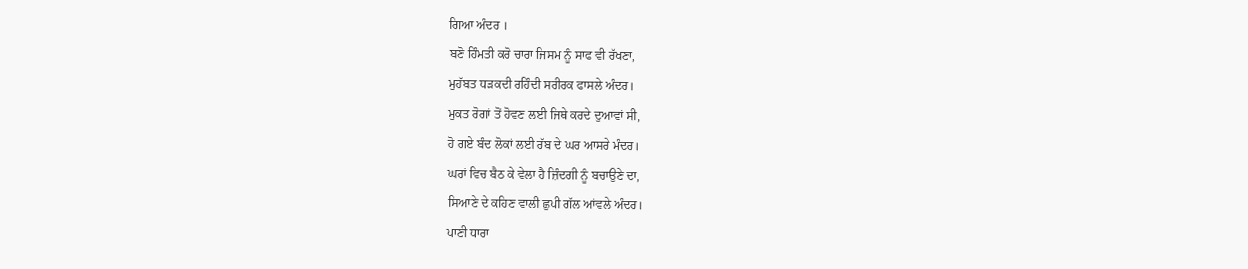ਗਿਆ ਅੰਦਰ ।
ਬਣੋ ਹਿੰਮਤੀ ਕਰੋ ਚਾਰਾ ਜਿਸਮ ਨੂੰ ਸਾਫ ਵੀ ਰੱਖਣਾ,
ਮੁਹੱਬਤ ਧੜਕਦੀ ਰਹਿੰਦੀ ਸਰੀਰਕ ਫਾਸਲੇ ਅੰਦਰ।
ਮੁਕਤ ਰੋਗਾਂ ਤੋਂ ਹੋਵਣ ਲਈ ਜਿਥੇ ਕਰਦੇ ਦੁਆਵਾਂ ਸੀ,
ਹੋ ਗਏ ਬੰਦ ਲੋਕਾਂ ਲਈ ਰੱਬ ਦੇ ਘਰ ਆਸਰੇ ਮੰਦਰ।
ਘਰਾਂ ਵਿਚ ਬੈਠ ਕੇ ਵੇਲਾ ਹੈ ਜ਼ਿੰਦਗੀ ਨੂੰ ਬਚਾਉਣੇ ਦਾ,
ਸਿਆਣੇ ਦੇ ਕਹਿਣ ਵਾਲੀ ਛੁਪੀ ਗੱਲ ਆਂਵਲੇ ਅੰਦਰ।
ਪਾਣੀ ਧਾਰਾ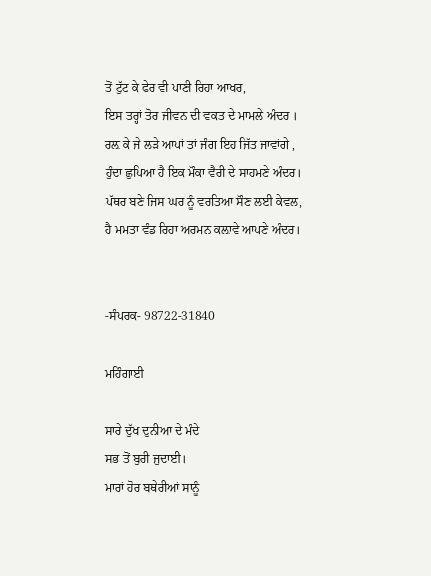ਤੋਂ ਟੁੱਟ ਕੇ ਫੇਰ ਵੀ ਪਾਣੀ ਰਿਹਾ ਆਖਰ,
ਇਸ ਤਰ੍ਹਾਂ ਤੋਰ ਜੀਵਨ ਦੀ ਵਕਤ ਦੇ ਮਾਮਲੇ ਅੰਦਰ ।
ਰਲ਼ ਕੇ ਜੇ ਲੜੇ ਆਪਾਂ ਤਾਂ ਜੰਗ ਇਹ ਜਿੱਤ ਜਾਵਾਂਗੇ ,
ਹੁੰਦਾ ਛੁਪਿਆ ਹੈ ਇਕ ਮੌਕਾ ਵੈਰੀ ਦੇ ਸਾਹਮਣੇ ਅੰਦਰ।
ਪੱਥਰ ਬਣੇ ਜਿਸ ਘਰ ਨੂੰ ਵਰਤਿਆ ਸੌਣ ਲਈ ਕੇਵਲ,
ਹੈ ਮਮਤਾ ਵੰਡ ਰਿਹਾ ਅਰਮਨ ਕਲ਼ਾਵੇ ਆਪਣੇ ਅੰਦਰ।


-ਸੰਪਰਕ- 98722-31840

ਮਹਿੰਗਾਈ

ਸਾਰੇ ਦੁੱਖ ਦੁਨੀਆ ਦੇ ਮੰਦੇ
ਸਭ ਤੋਂ ਬੁਰੀ ਜੁਦਾਈ।
ਮਾਰਾਂ ਹੋਰ ਬਥੇਰੀਆਂ ਸਾਨੂੰ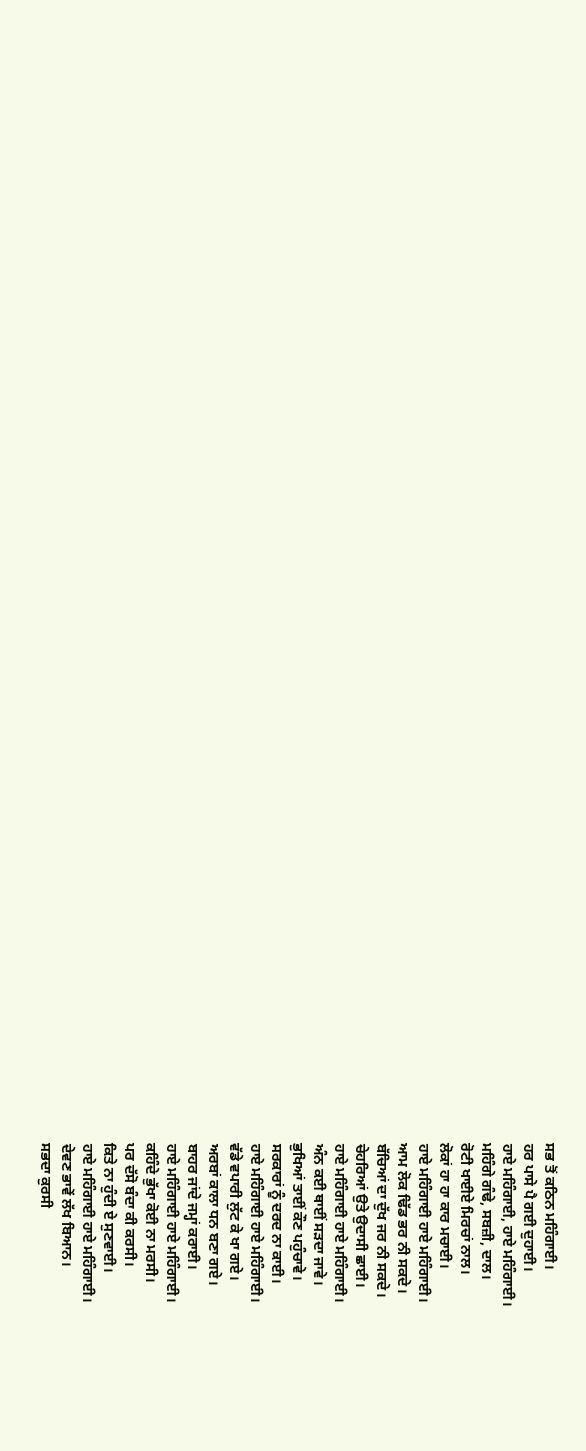ਸਭ ਤੋਂ ਕਠਿਨ ਮਹਿੰਗਾਈ।
ਹਰ ਪਾਸੇ ਪੈ ਗਈ ਦੁਹਾਈ।
ਹਾਏ ਮਹਿੰਗਾਈ, ਹਾਏ ਮਹਿੰਗਾਈ।
ਮਹਿੰਗੇ ਗੰਢੇ, ਸਬਜ਼ੀ, ਦਾਲ।
ਰੋਟੀ ਖਾਈਏ ਮਿਰਚਾਂ ਨਾਲ।
ਲੋਕਾਂ ਹਾ ਹਾ ਕਾਰ ਮਚਾਈ।
ਹਾਏ ਮਹਿੰਗਾਈ ਹਾਏ ਮਹਿੰਗਾਈ।
ਆਮ ਲੋਕ ਢਿੱਡ ਭਰ ਨੀ ਸਕਦੇ।
ਬੱਚਿਆਂ ਦਾ ਦੁੱਖ ਜਰ ਨੀ ਸਕਦੇ।
ਚੇਹਰਿਆਂ ਉਤੇ ਉਦਾਸੀ ਛਾਈ।
ਹਾਏ ਮਹਿੰਗਾਈ ਹਾਏ ਮਹਿੰਗਾਈ।
ਅੰਨ ਕਈ ਥਾਈਂ ਸੜਦਾ ਜਾਵੇ।
ਭੁਖਿਆਂ ਤਾਈਂ ਕੌਣ ਪਹੁੰਚਾਵੇ।
ਸਰਕਾਰਾਂ ਨੂੰ ਦਰਦ ਨਾ ਕਾਈ।
ਹਾਏ ਮਹਿੰਗਾਈ ਹਾਏ ਮਹਿੰਗਾਈ।
ਵੱਡੇ ਵਪਾਰੀ ਲੁੱਟ ਕੇ ਖਾ ਗਏ।
ਅਰਬਾਂ ਕਾਲਾ ਧਨ ਬਣਾ ਗਏ।
ਬਾਹਰ ਜਾਂਦੇ ਜਮ੍ਹਾਂ ਕਰਾਈ।
ਹਾਏ ਮਹਿੰਗਾਈ ਹਾਏ ਮਹਿੰਗਾਈ।
ਕਹਿੰਦੇ ਭੁੱਖਾ ਕੋਈ ਨਾ ਮਰਸੀ।
ਪਰ ਦੱਸੋ ਬੰਦਾ ਕੀ ਕਰਸੀ।
ਕਿਤੇ ਨਾ ਹੁੰਦੀ ਏ ਸੁਣਵਾਈ।
ਹਾਏ ਮਹਿੰਗਾਈ ਹਾਏ ਮਹਿੰਗਾਈ।
ਦੇਵਣ ਭਾਵੇਂ ਲੱਖ ਬਿਆਨ।
ਸਭਦਾ ਕੁਰਸੀ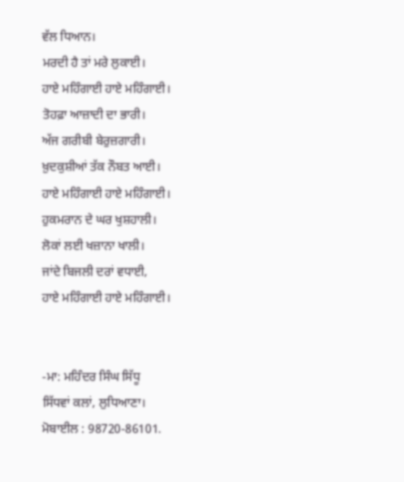ਵੱਲ ਧਿਆਨ।
ਮਰਦੀ ਹੈ ਤਾਂ ਮਰੇ ਲੁਕਾਈ।
ਹਾਏ ਮਹਿੰਗਾਈ ਹਾਏ ਮਹਿੰਗਾਈ।
ਤੋਹਫ਼ਾ ਆਜ਼ਾਦੀ ਦਾ ਭਾਰੀ।
ਅੱਜ ਗਰੀਬੀ ਬੇਰੁਜ਼ਗਾਰੀ।
ਖ਼ੁਦਕੁਸ਼ੀਆਂ ਤੱਕ ਨੌਬਤ ਆਈ।
ਹਾਏ ਮਹਿੰਗਾਈ ਹਾਏ ਮਹਿੰਗਾਈ।
ਹੁਕਮਰਾਨ ਦੇ ਘਰ ਖੁਸ਼ਹਾਲੀ।
ਲੋਕਾਂ ਲਈ ਖਜ਼ਾਨਾ ਖਾਲੀ।
ਜਾਂਦੇ ਬਿਜਲੀ ਦਰਾਂ ਵਧਾਈ,
ਹਾਏ ਮਹਿੰਗਾਈ ਹਾਏ ਮਹਿੰਗਾਈ।


-ਮਾ: ਮਹਿੰਦਰ ਸਿੰਘ ਸਿੱਧੂ
ਸਿੱਧਵਾਂ ਕਲਾਂ, ਲੁਧਿਆਣਾ।
ਮੋਬਾਈਲ : 98720-86101.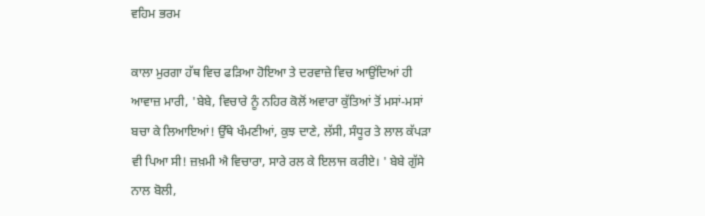ਵਹਿਮ ਭਰਮ

ਕਾਲਾ ਮੁਰਗਾ ਹੱਥ ਵਿਚ ਫੜਿਆ ਹੋਇਆ ਤੇ ਦਰਵਾਜ਼ੇ ਵਿਚ ਆਉਂਦਿਆਂ ਹੀ ਆਵਾਜ਼ ਮਾਰੀ, 'ਬੇਬੇ, ਵਿਚਾਰੇ ਨੂੰ ਨਹਿਰ ਕੋਲੋਂ ਅਵਾਰਾ ਕੁੱਤਿਆਂ ਤੋਂ ਮਸਾਂ-ਮਸਾਂ ਬਚਾ ਕੇ ਲਿਆਇਆਂ! ਉੱਥੇ ਖੰਮਣੀਆਂ, ਕੁਝ ਦਾਣੇ, ਲੱਸੀ, ਸੰਧੂਰ ਤੇ ਲਾਲ ਕੱਪੜਾ ਵੀ ਪਿਆ ਸੀ! ਜ਼ਖ਼ਮੀ ਐ ਵਿਚਾਰਾ, ਸਾਰੇ ਰਲ ਕੇ ਇਲਾਜ ਕਰੀਏ। ' ਬੇਬੇ ਗੁੱਸੇ ਨਾਲ ਬੋਲੀ,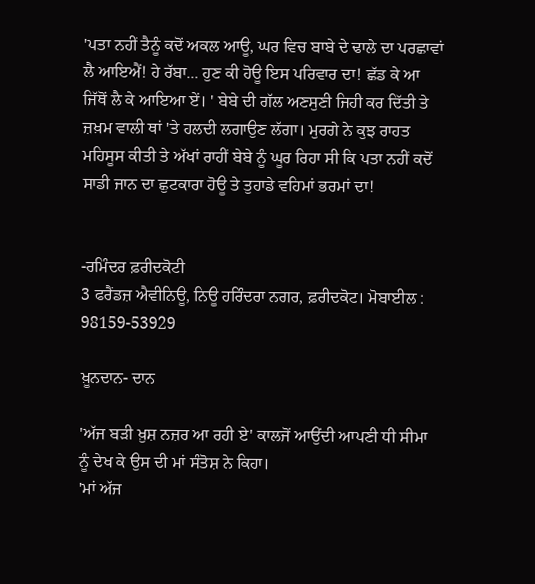'ਪਤਾ ਨਹੀਂ ਤੈਨੂੰ ਕਦੋਂ ਅਕਲ ਆਊ, ਘਰ ਵਿਚ ਬਾਬੇ ਦੇ ਢਾਲੇ ਦਾ ਪਰਛਾਵਾਂ ਲੈ ਆਇਐਂ! ਹੇ ਰੱਬਾ... ਹੁਣ ਕੀ ਹੋਊ ਇਸ ਪਰਿਵਾਰ ਦਾ! ਛੱਡ ਕੇ ਆ ਜਿੱਥੋਂ ਲੈ ਕੇ ਆਇਆ ਏਂ। ' ਬੇਬੇ ਦੀ ਗੱਲ ਅਣਸੁਣੀ ਜਿਹੀ ਕਰ ਦਿੱਤੀ ਤੇ ਜ਼ਖ਼ਮ ਵਾਲੀ ਥਾਂ 'ਤੇ ਹਲਦੀ ਲਗਾਉਣ ਲੱਗਾ। ਮੁਰਗੇ ਨੇ ਕੁਝ ਰਾਹਤ ਮਹਿਸੂਸ ਕੀਤੀ ਤੇ ਅੱਖਾਂ ਰਾਹੀਂ ਬੇਬੇ ਨੂੰ ਘੂਰ ਰਿਹਾ ਸੀ ਕਿ ਪਤਾ ਨਹੀਂ ਕਦੋਂ ਸਾਡੀ ਜਾਨ ਦਾ ਛੁਟਕਾਰਾ ਹੋਊ ਤੇ ਤੁਹਾਡੇ ਵਹਿਮਾਂ ਭਰਮਾਂ ਦਾ!


-ਰਮਿੰਦਰ ਫ਼ਰੀਦਕੋਟੀ
3 ਫਰੈਂਡਜ਼ ਐਵੀਨਿਊ, ਨਿਊ ਹਰਿੰਦਰਾ ਨਗਰ, ਫ਼ਰੀਦਕੋਟ। ਮੋਬਾਈਲ : 98159-53929

ਖ਼ੂਨਦਾਨ- ਦਾਨ

'ਅੱਜ ਬੜੀ ਖ਼ੁਸ਼ ਨਜ਼ਰ ਆ ਰਹੀ ਏ' ਕਾਲਜੋਂ ਆਉਂਦੀ ਆਪਣੀ ਧੀ ਸੀਮਾ ਨੂੰ ਦੇਖ ਕੇ ਉਸ ਦੀ ਮਾਂ ਸੰਤੋਸ਼ ਨੇ ਕਿਹਾ।
'ਮਾਂ ਅੱਜ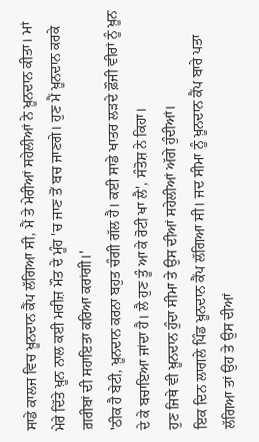ਸਾਡੇ ਕਾਲਜ ਵਿਚ ਖ਼ੂਨਦਾਨ ਕੈਂਪ ਲੱਗਿਆ ਸੀ, ਮੈਂ ਤੇ ਮੇਰੀਆਂ ਸਹੇਲੀਆਂ ਨੇ ਖ਼ੂਨਦਾਨ ਕੀਤਾ। ਮਾਂ ਮੇਰੇ ਦਿੱਤੇ ਖ਼ੂਨ ਨਾਲ ਕਈ ਮਰੀਜ਼ ਮੌਤ ਦੇ ਮੂੰਹ 'ਚ ਜਾਣ ਤੋਂ ਬਚ ਜਾਣਗੇ। ਹੁਣ ਮੈਂ ਖ਼ੂਨਦਾਨ ਕਰਕੇ ਗ਼ਰੀਬਾਂ ਦੀ ਸਹਾਇਤਾ ਕਰਿਆ ਕਰਾਂਗੀ।'
'ਠੀਕ ਹੈ ਬੇਟੀ, ਖ਼ੂਨਦਾਨ ਕਰਨਾ ਬਹੁਤ ਚੰਗੀ ਗੱਲ ਹੈ। ਕਈ ਸਾਡੇ ਖਾਤਰ ਲੜਦੇ ਫ਼ੌਜੀ ਵੀਰਾਂ ਨੂੰ ਖ਼ੂਨ ਦੇ ਕੇ ਬਚਾਇਆ ਜਾਂਦਾ ਹੈ। ਲੈ ਹੁਣ ਤੂੰ ਆ ਕੇ ਰੋਟੀ ਖਾ ਲੈ', ਸੰਤੋਸ਼ ਨੇ ਕਿਹਾ।
ਹੁਣ ਜਿਥੇ ਵੀ ਖ਼ੂਨਦਾਨ ਹੁੰਦਾ ਸੀਮਾ ਤੇ ਉਸ ਦੀਆਂ ਸਹੇਲੀਆਂ ਅੱਗੇ ਹੁੰਦੀਆਂ।
ਇਕ ਦਿਨ ਲਾਗਲੇ ਪਿੰਡ ਖ਼ੂਨਦਾਨ ਕੈਂਪ ਲੱਗਿਆ ਸੀ। ਜਦ ਸੀਮਾ ਨੂੰ ਖ਼ੂਨਦਾਨ ਕੈਂਪ ਬਾਰੇ ਪਤਾ ਲੱਗਿਆ ਤਾਂ ਉਹ ਤੇ ਉਸ ਦੀਆਂ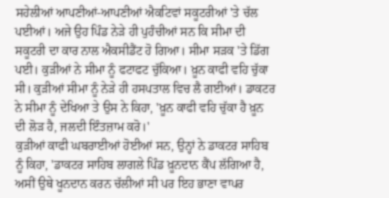ਸਹੇਲੀਆਂ ਆਪਣੀਆਂ-ਆਪਣੀਆਂ ਐਕਟਿਵਾਂ ਸਕੂਟਰੀਆਂ 'ਤੇ ਚੱਲ ਪਈਆਂ। ਅਜੇ ਉਹ ਪਿੰਡ ਨੇੜੇ ਹੀ ਪੁਹੰਚੀਆਂ ਸਨ ਕਿ ਸੀਮਾ ਦੀ ਸਕੂਟਰੀ ਦਾ ਕਾਰ ਨਾਲ ਐਕਸੀਡੈਂਟ ਹੋ ਗਿਆ। ਸੀਮਾ ਸੜਕ 'ਤੇ ਡਿੱਗ ਪਈ। ਕੁੜੀਆਂ ਨੇ ਸੀਮਾ ਨੂੰ ਫਟਾਫਟ ਚੁੱਕਿਆ। ਖ਼ੂਨ ਕਾਫੀ ਵਹਿ ਚੁੱਕਾ ਸੀ। ਕੁੜੀਆਂ ਸੀਮਾ ਨੂੰ ਨੇੜੇ ਹੀ ਹਸਪਤਾਲ ਵਿਚ ਲੈ ਗਈਆਂ। ਡਾਕਟਰ ਨੇ ਸੀਮਾ ਨੂੰ ਦੇਖਿਆ ਤੇ ਉਸ ਨੇ ਕਿਹਾ, 'ਖ਼ੂਨ ਕਾਫੀ ਵਹਿ ਚੁੱਕਾ ਹੈ ਖ਼ੂਨ ਦੀ ਲੋੜ ਹੈ, ਜਲਦੀ ਇੰਤਜ਼ਾਮ ਕਰੋ।'
ਕੁੜੀਆਂ ਕਾਫੀ ਘਬਰਾਈਆਂ ਹੋਈਆਂ ਸਨ, ਉਨ੍ਹਾਂ ਨੇ ਡਾਕਟਰ ਸਾਹਿਬ ਨੂੰ ਕਿਹਾ, 'ਡਾਕਟਰ ਸਾਹਿਬ ਲਾਗਲੇ ਪਿੰਡ ਖ਼ੂਨਦਾਨ ਕੈਂਪ ਲੱਗਿਆ ਹੈ, ਅਸੀਂ ਉਥੇ ਖੂਨਦਾਨ ਕਰਨ ਚੱਲੀਆਂ ਸੀ ਪਰ ਇਹ ਭਾਣਾ ਵਾਪਰ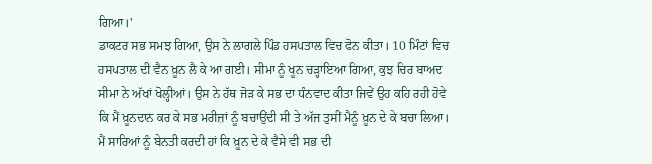ਗਿਆ।'
ਡਾਕਟਰ ਸਭ ਸਮਝ ਗਿਆ, ਉਸ ਨੇ ਲਾਗਲੇ ਪਿੰਡ ਹਸਪਤਾਲ ਵਿਚ ਫੋਨ ਕੀਤਾ। 10 ਮਿੰਟਾਂ ਵਿਚ ਹਸਪਤਾਲ ਦੀ ਵੈਨ ਖ਼ੂਨ ਲੈ ਕੇ ਆ ਗਈ। ਸੀਮਾ ਨੂੰ ਖੂਨ ਚੜ੍ਹਾਇਆ ਗਿਆ, ਕੁਝ ਚਿਰ ਬਾਅਦ ਸੀਮਾ ਨੇ ਅੱਖਾਂ ਖੋਲ੍ਹੀਆਂ। ਉਸ ਨੇ ਹੱਥ ਜੋੜ ਕੇ ਸਭ ਦਾ ਧੰਨਵਾਦ ਕੀਤਾ ਜਿਵੇਂ ਉਹ ਕਹਿ ਰਹੀ ਹੋਵੇ ਕਿ ਮੈਂ ਖ਼ੂਨਦਾਨ ਕਰ ਕੇ ਸਭ ਮਰੀਜ਼ਾਂ ਨੂੰ ਬਚਾਉਂਦੀ ਸੀ ਤੇ ਅੱਜ ਤੁਸੀਂ ਮੈਨੂੰ ਖ਼ੂਨ ਦੇ ਕੇ ਬਚਾ ਲਿਆ। ਮੈਂ ਸਾਰਿਆਂ ਨੂੰ ਬੇਨਤੀ ਕਰਦੀ ਹਾਂ ਕਿ ਖ਼ੂਨ ਦੇ ਕੇ ਵੈਸੇ ਵੀ ਸਭ ਦੀ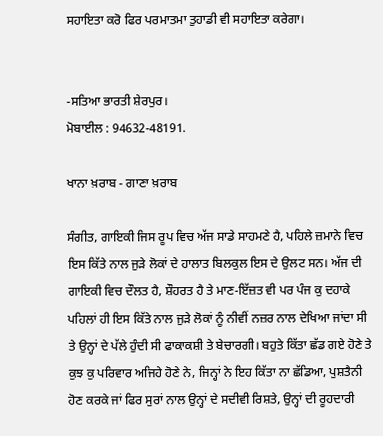ਸਹਾਇਤਾ ਕਰੋ ਫਿਰ ਪਰਮਾਤਮਾ ਤੁਹਾਡੀ ਵੀ ਸਹਾਇਤਾ ਕਰੇਗਾ।


-ਸਤਿਆ ਭਾਰਤੀ ਸ਼ੇਰਪੁਰ।
ਮੋਬਾਈਲ : 94632-48191.

ਖਾਨਾ ਖ਼ਰਾਬ - ਗਾਣਾ ਖ਼ਰਾਬ

ਸੰਗੀਤ, ਗਾਇਕੀ ਜਿਸ ਰੂਪ ਵਿਚ ਅੱਜ ਸਾਡੇ ਸਾਹਮਣੇ ਹੈ, ਪਹਿਲੇ ਜ਼ਮਾਨੇ ਵਿਚ ਇਸ ਕਿੱਤੇ ਨਾਲ ਜੁੜੇ ਲੋਕਾਂ ਦੇ ਹਾਲਾਤ ਬਿਲਕੁਲ ਇਸ ਦੇ ਉਲਟ ਸਨ। ਅੱਜ ਦੀ ਗਾਇਕੀ ਵਿਚ ਦੌਲਤ ਹੈ, ਸ਼ੌਹਰਤ ਹੈ ਤੇ ਮਾਣ-ਇੱਜ਼ਤ ਵੀ ਪਰ ਪੰਜ ਕੁ ਦਹਾਕੇ ਪਹਿਲਾਂ ਹੀ ਇਸ ਕਿੱਤੇ ਨਾਲ ਜੁੜੇ ਲੋਕਾਂ ਨੂੰ ਨੀਵੀਂ ਨਜ਼ਰ ਨਾਲ ਦੇਖਿਆ ਜਾਂਦਾ ਸੀ ਤੇ ਉਨ੍ਹਾਂ ਦੇ ਪੱਲੇ ਹੁੰਦੀ ਸੀ ਫਾਕਾਕਸ਼ੀ ਤੇ ਬੇਚਾਰਗੀ। ਬਹੁਤੇ ਕਿੱਤਾ ਛੱਡ ਗਏ ਹੋਣੇ ਤੇ ਕੁਝ ਕੁ ਪਰਿਵਾਰ ਅਜਿਹੇ ਹੋਣੇ ਨੇ, ਜਿਨ੍ਹਾਂ ਨੇ ਇਹ ਕਿੱਤਾ ਨਾ ਛੱਡਿਆ, ਪੁਸ਼ਤੈਨੀ ਹੋਣ ਕਰਕੇ ਜਾਂ ਫਿਰ ਸੁਰਾਂ ਨਾਲ ਉਨ੍ਹਾਂ ਦੇ ਸਦੀਵੀ ਰਿਸ਼ਤੇ, ਉਨ੍ਹਾਂ ਦੀ ਰੂਹਦਾਰੀ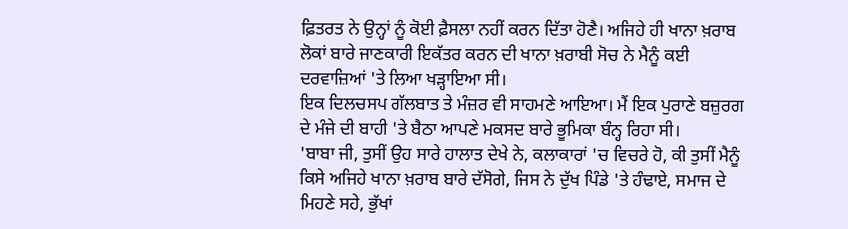ਫ਼ਿਤਰਤ ਨੇ ਉਨ੍ਹਾਂ ਨੂੰ ਕੋਈ ਫ਼ੈਸਲਾ ਨਹੀਂ ਕਰਨ ਦਿੱਤਾ ਹੋਣੈ। ਅਜਿਹੇ ਹੀ ਖਾਨਾ ਖ਼ਰਾਬ ਲੋਕਾਂ ਬਾਰੇ ਜਾਣਕਾਰੀ ਇਕੱਤਰ ਕਰਨ ਦੀ ਖਾਨਾ ਖ਼ਰਾਬੀ ਸੋਚ ਨੇ ਮੈਨੂੰ ਕਈ ਦਰਵਾਜ਼ਿਆਂ 'ਤੇ ਲਿਆ ਖੜ੍ਹਾਇਆ ਸੀ।
ਇਕ ਦਿਲਚਸਪ ਗੱਲਬਾਤ ਤੇ ਮੰਜ਼ਰ ਵੀ ਸਾਹਮਣੇ ਆਇਆ। ਮੈਂ ਇਕ ਪੁਰਾਣੇ ਬਜ਼ੁਰਗ ਦੇ ਮੰਜੇ ਦੀ ਬਾਹੀ 'ਤੇ ਬੈਠਾ ਆਪਣੇ ਮਕਸਦ ਬਾਰੇ ਭੂਮਿਕਾ ਬੰਨ੍ਹ ਰਿਹਾ ਸੀ।
'ਬਾਬਾ ਜੀ, ਤੁਸੀਂ ਉਹ ਸਾਰੇ ਹਾਲਾਤ ਦੇਖੇ ਨੇ, ਕਲਾਕਾਰਾਂ 'ਚ ਵਿਚਰੇ ਹੋ, ਕੀ ਤੁਸੀਂ ਮੈਨੂੰ ਕਿਸੇ ਅਜਿਹੇ ਖਾਨਾ ਖ਼ਰਾਬ ਬਾਰੇ ਦੱਸੋਗੇ, ਜਿਸ ਨੇ ਦੁੱਖ ਪਿੰਡੇ 'ਤੇ ਹੰਢਾਏ, ਸਮਾਜ ਦੇ ਮਿਹਣੇ ਸਹੇ, ਭੁੱਖਾਂ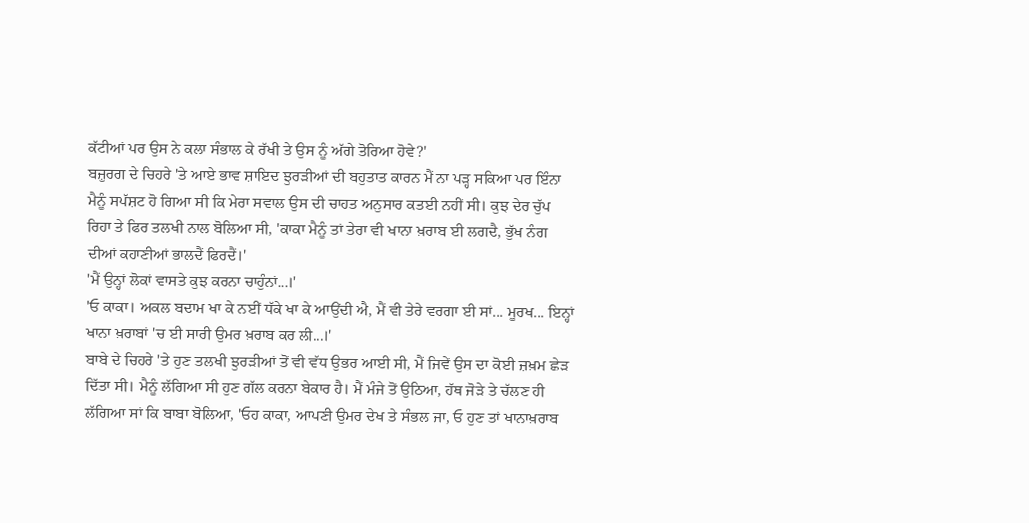ਕੱਟੀਆਂ ਪਰ ਉਸ ਨੇ ਕਲਾ ਸੰਭਾਲ ਕੇ ਰੱਖੀ ਤੇ ਉਸ ਨੂੰ ਅੱਗੇ ਤੋਰਿਆ ਹੋਵੇ?'
ਬਜ਼ੁਰਗ ਦੇ ਚਿਹਰੇ 'ਤੇ ਆਏ ਭਾਵ ਸ਼ਾਇਦ ਝੁਰੜੀਆਂ ਦੀ ਬਹੁਤਾਤ ਕਾਰਨ ਮੈਂ ਨਾ ਪੜ੍ਹ ਸਕਿਆ ਪਰ ਇੰਨਾ ਮੈਨੂੰ ਸਪੱਸ਼ਟ ਹੋ ਗਿਆ ਸੀ ਕਿ ਮੇਰਾ ਸਵਾਲ ਉਸ ਦੀ ਚਾਹਤ ਅਨੁਸਾਰ ਕਤਈ ਨਹੀਂ ਸੀ। ਕੁਝ ਦੇਰ ਚੁੱਪ ਰਿਹਾ ਤੇ ਫਿਰ ਤਲਖੀ ਨਾਲ ਬੋਲਿਆ ਸੀ, 'ਕਾਕਾ ਮੈਨੂੰ ਤਾਂ ਤੇਰਾ ਵੀ ਖਾਨਾ ਖ਼ਰਾਬ ਈ ਲਗਦੈ, ਭੁੱਖ ਨੰਗ ਦੀਆਂ ਕਹਾਣੀਆਂ ਭਾਲਦੈਂ ਫਿਰਦੈਂ।'
'ਮੈਂ ਉਨ੍ਹਾਂ ਲੋਕਾਂ ਵਾਸਤੇ ਕੁਝ ਕਰਨਾ ਚਾਹੁੰਨਾਂ...।'
'ਓ ਕਾਕਾ। ਅਕਲ ਬਦਾਮ ਖਾ ਕੇ ਨਈਂ ਧੱਕੇ ਖਾ ਕੇ ਆਉਂਦੀ ਐ, ਮੈਂ ਵੀ ਤੇਰੇ ਵਰਗਾ ਈ ਸਾਂ... ਮੂਰਖ... ਇਨ੍ਹਾਂ ਖਾਨਾ ਖ਼ਰਾਬਾਂ 'ਚ ਈ ਸਾਰੀ ਉਮਰ ਖ਼ਰਾਬ ਕਰ ਲੀ...।'
ਬਾਬੇ ਦੇ ਚਿਹਰੇ 'ਤੇ ਹੁਣ ਤਲਖੀ ਝੁਰੜੀਆਂ ਤੋਂ ਵੀ ਵੱਧ ਉਭਰ ਆਈ ਸੀ, ਮੈਂ ਜਿਵੇਂ ਉਸ ਦਾ ਕੋਈ ਜ਼ਖ਼ਮ ਛੇੜ ਦਿੱਤਾ ਸੀ। ਮੈਨੂੰ ਲੱਗਿਆ ਸੀ ਹੁਣ ਗੱਲ ਕਰਨਾ ਬੇਕਾਰ ਹੈ। ਮੈਂ ਮੰਜੇ ਤੋਂ ਉਠਿਆ, ਹੱਥ ਜੋੜੇ ਤੇ ਚੱਲਣ ਹੀ ਲੱਗਿਆ ਸਾਂ ਕਿ ਬਾਬਾ ਬੋਲਿਆ, 'ਓਹ ਕਾਕਾ, ਆਪਣੀ ਉਮਰ ਦੇਖ ਤੇ ਸੰਭਲ ਜਾ, ਓ ਹੁਣ ਤਾਂ ਖਾਨਾਖ਼ਰਾਬ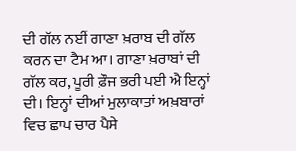ਦੀ ਗੱਲ ਨਈਂ ਗਾਣਾ ਖ਼ਰਾਬ ਦੀ ਗੱਲ ਕਰਨ ਦਾ ਟੈਮ ਆ। ਗਾਣਾ ਖ਼ਰਾਬਾਂ ਦੀ ਗੱਲ ਕਰ, ਪੂਰੀ ਫ਼ੌਜ ਭਰੀ ਪਈ ਐ ਇਨ੍ਹਾਂ ਦੀ। ਇਨ੍ਹਾਂ ਦੀਆਂ ਮੁਲਾਕਾਤਾਂ ਅਖ਼ਬਾਰਾਂ ਵਿਚ ਛਾਪ ਚਾਰ ਪੈਸੇ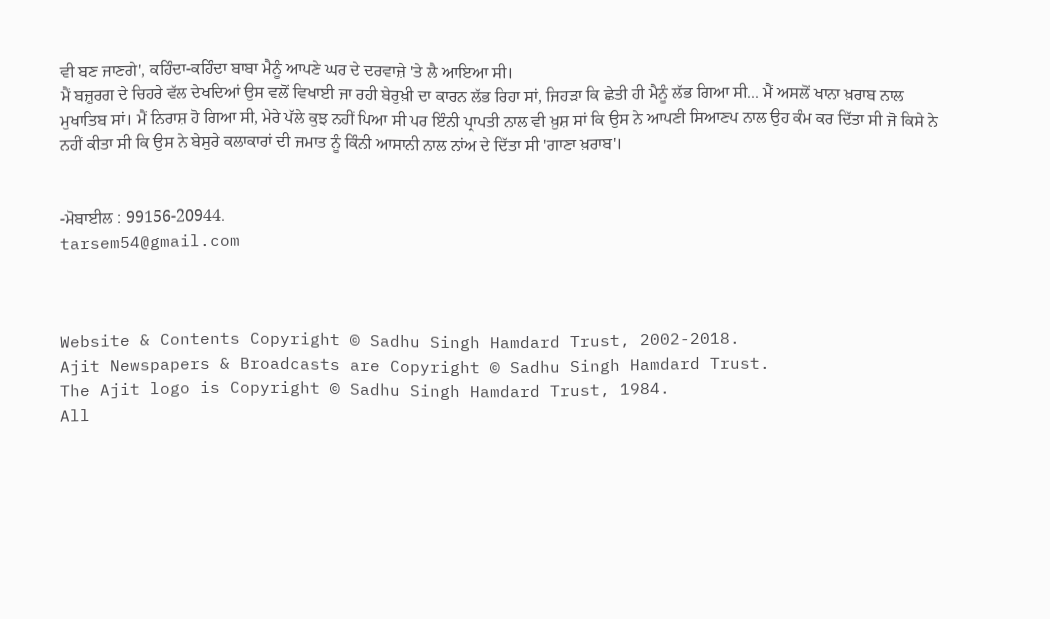ਵੀ ਬਣ ਜਾਣਗੇ', ਕਹਿੰਦਾ-ਕਹਿੰਦਾ ਬਾਬਾ ਮੈਨੂੰ ਆਪਣੇ ਘਰ ਦੇ ਦਰਵਾਜ਼ੇ 'ਤੇ ਲੈ ਆਇਆ ਸੀ।
ਮੈਂ ਬਜ਼ੁਰਗ ਦੇ ਚਿਹਰੇ ਵੱਲ ਦੇਖਦਿਆਂ ਉਸ ਵਲੋਂ ਵਿਖਾਈ ਜਾ ਰਹੀ ਬੇਰੁਖ਼ੀ ਦਾ ਕਾਰਨ ਲੱਭ ਰਿਹਾ ਸਾਂ, ਜਿਹੜਾ ਕਿ ਛੇਤੀ ਹੀ ਮੈਨੂੰ ਲੱਭ ਗਿਆ ਸੀ... ਮੈਂ ਅਸਲੋਂ ਖਾਨਾ ਖ਼ਰਾਬ ਨਾਲ ਮੁਖਾਤਿਬ ਸਾਂ। ਮੈਂ ਨਿਰਾਸ਼ ਹੋ ਗਿਆ ਸੀ, ਮੇਰੇ ਪੱਲੇ ਕੁਝ ਨਹੀਂ ਪਿਆ ਸੀ ਪਰ ਇੰਨੀ ਪ੍ਰਾਪਤੀ ਨਾਲ ਵੀ ਖ਼ੁਸ਼ ਸਾਂ ਕਿ ਉਸ ਨੇ ਆਪਣੀ ਸਿਆਣਪ ਨਾਲ ਉਹ ਕੰਮ ਕਰ ਦਿੱਤਾ ਸੀ ਜੋ ਕਿਸੇ ਨੇ ਨਹੀਂ ਕੀਤਾ ਸੀ ਕਿ ਉਸ ਨੇ ਬੇਸੁਰੇ ਕਲਾਕਾਰਾਂ ਦੀ ਜਮਾਤ ਨੂੰ ਕਿੰਨੀ ਆਸਾਨੀ ਨਾਲ ਨਾਂਅ ਦੇ ਦਿੱਤਾ ਸੀ 'ਗਾਣਾ ਖ਼ਰਾਬ'।


-ਮੋਬਾਈਲ : 99156-20944.
tarsem54@gmail.com



Website & Contents Copyright © Sadhu Singh Hamdard Trust, 2002-2018.
Ajit Newspapers & Broadcasts are Copyright © Sadhu Singh Hamdard Trust.
The Ajit logo is Copyright © Sadhu Singh Hamdard Trust, 1984.
All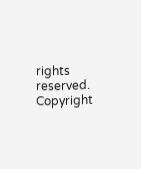rights reserved. Copyright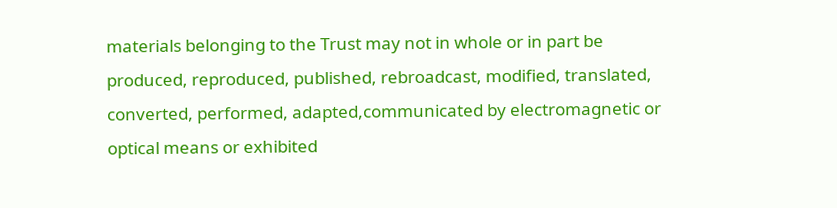materials belonging to the Trust may not in whole or in part be produced, reproduced, published, rebroadcast, modified, translated, converted, performed, adapted,communicated by electromagnetic or optical means or exhibited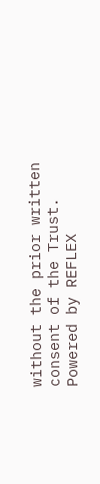without the prior written consent of the Trust. Powered by REFLEX